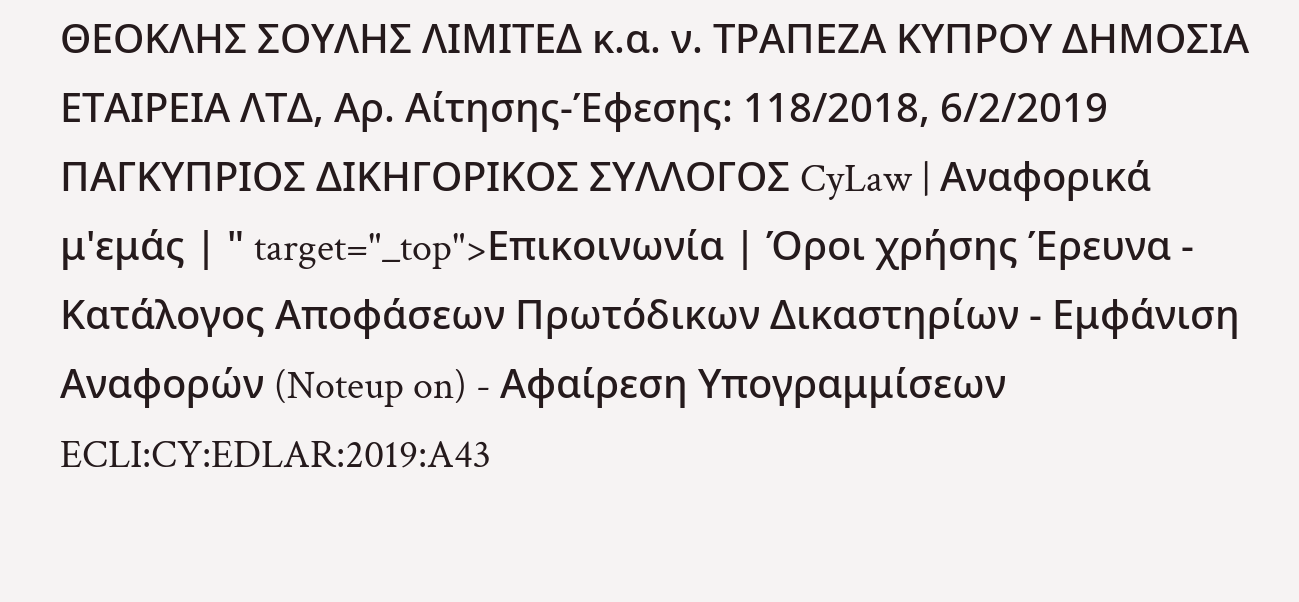ΘΕΟΚΛΗΣ ΣΟΥΛΗΣ ΛΙΜΙΤΕΔ κ.α. ν. ΤΡΑΠΕΖΑ ΚΥΠΡΟΥ ΔΗΜΟΣΙΑ ΕΤΑΙΡΕΙΑ ΛΤΔ, Αρ. Αίτησης-Έφεσης: 118/2018, 6/2/2019 ΠΑΓΚΥΠΡΙΟΣ ΔΙΚΗΓΟΡΙΚΟΣ ΣΥΛΛΟΓΟΣ CyLaw | Αναφορικά μ'εμάς | " target="_top">Επικοινωνία | Όροι χρήσης Έρευνα - Κατάλογος Αποφάσεων Πρωτόδικων Δικαστηρίων - Εμφάνιση Αναφορών (Noteup on) - Αφαίρεση Υπογραμμίσεων ECLI:CY:EDLAR:2019:A43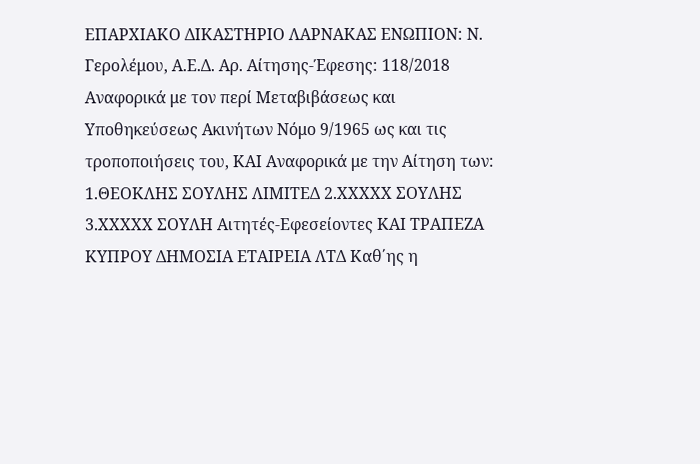ΕΠΑΡΧΙΑΚΟ ΔΙΚΑΣΤΗΡΙΟ ΛΑΡΝΑΚΑΣ ΕΝΩΠΙΟΝ: Ν. Γερολέμου, Α.Ε.Δ. Αρ. Αίτησης-Έφεσης: 118/2018 Αναφορικά με τον περί Μεταβιβάσεως και Υποθηκεύσεως Ακινήτων Νόμο 9/1965 ως και τις τροποποιήσεις του, ΚΑΙ Αναφορικά με την Αίτηση των: 1.ΘΕΟΚΛΗΣ ΣΟΥΛΗΣ ΛΙΜΙΤΕΔ 2.ΧΧΧΧΧ ΣΟΥΛΗΣ 3.ΧΧΧΧΧ ΣΟΥΛΗ Αιτητές-Εφεσείοντες ΚΑΙ ΤΡΑΠΕΖΑ ΚΥΠΡΟΥ ΔΗΜΟΣΙΑ ΕΤΑΙΡΕΙΑ ΛΤΔ Καθ΄ης η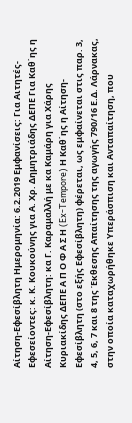Αίτηση-Εφεσίβλητη Ημερομηνία: 6.2.2019 Εμφανίσεις: Για Αιτητές-Εφεσείοντες: κ. Κ. Κουκούνης για Α. Χρ. Δημητριάδης ΔΕΠΕ Για Καθ΄ης η Αίτηση-Εφεσίβλητη: κα Γ. Καραμαλλή με κα Καμάρη για Χάρης Κυριακίδης ΔΕΠΕ Α Π Ο Φ Α Σ Η (Ex-Tempore) Η Καθ΄ης η Αίτηση-Εφεσίβλητη (στο εξής Εφεσίβλητη) φέρεται, ως εμφαίνεται στις παρ. 3, 4, 5, 6, 7 και 8 της Έκθεσης Απαίτησης της αγωγής 790/16 Ε.Δ. Λάρνακας, στην οποία καταχωρήθηκε Υπεράσπιση και Ανταπαίτηση, που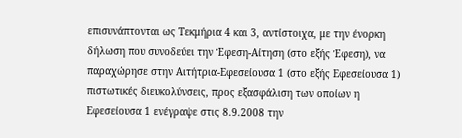επισυνάπτονται ως Τεκμήρια 4 και 3, αντίστοιχα, με την ένορκη δήλωση που συνοδεύει την Έφεση-Αίτηση (στο εξής Έφεση), να παραχώρησε στην Αιτήτρια-Εφεσείουσα 1 (στο εξής Εφεσείουσα 1) πιστωτικές διευκολύνσεις, προς εξασφάλιση των οποίων η Εφεσείουσα 1 ενέγραψε στις 8.9.2008 την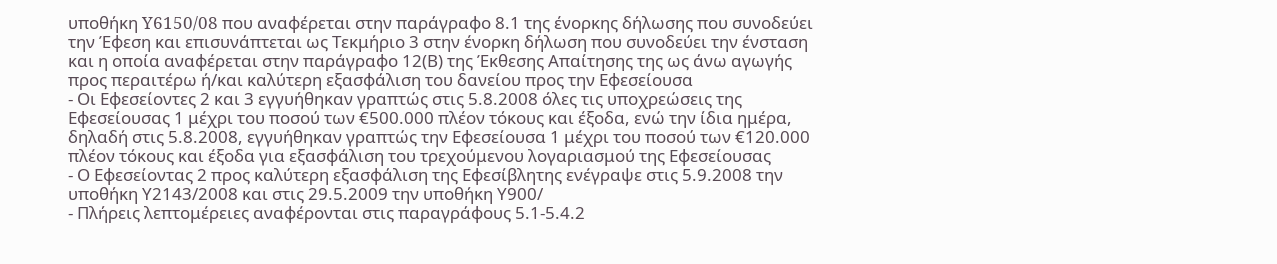υποθήκη Y6150/08 που αναφέρεται στην παράγραφο 8.1 της ένορκης δήλωσης που συνοδεύει την Έφεση και επισυνάπτεται ως Τεκμήριο 3 στην ένορκη δήλωση που συνοδεύει την ένσταση και η οποία αναφέρεται στην παράγραφο 12(Β) της Έκθεσης Απαίτησης της ως άνω αγωγής προς περαιτέρω ή/και καλύτερη εξασφάλιση του δανείου προς την Εφεσείουσα
- Οι Εφεσείοντες 2 και 3 εγγυήθηκαν γραπτώς στις 5.8.2008 όλες τις υποχρεώσεις της Εφεσείουσας 1 μέχρι του ποσού των €500.000 πλέον τόκους και έξοδα, ενώ την ίδια ημέρα, δηλαδή στις 5.8.2008, εγγυήθηκαν γραπτώς την Εφεσείουσα 1 μέχρι του ποσού των €120.000 πλέον τόκους και έξοδα για εξασφάλιση του τρεχούμενου λογαριασμού της Εφεσείουσας
- Ο Εφεσείοντας 2 προς καλύτερη εξασφάλιση της Εφεσίβλητης ενέγραψε στις 5.9.2008 την υποθήκη Υ2143/2008 και στις 29.5.2009 την υποθήκη Υ900/
- Πλήρεις λεπτομέρειες αναφέρονται στις παραγράφους 5.1-5.4.2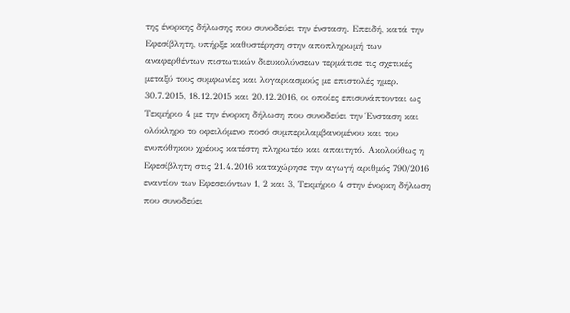της ένορκης δήλωσης που συνοδεύει την ένσταση. Επειδή, κατά την Εφεσίβλητη, υπήρξε καθυστέρηση στην αποπληρωμή των αναφερθέντων πιστωτικών διευκολύνσεων τερμάτισε τις σχετικές μεταξύ τους συμφωνίες και λογαριασμούς με επιστολές ημερ. 30.7.2015, 18.12.2015 και 20.12.2016, οι οποίες επισυνάπτονται ως Τεκμήριο 4 με την ένορκη δήλωση που συνοδεύει την Ένσταση και ολόκληρο το οφειλόμενο ποσό συμπεριλαμβανομένου και του ενυπόθηκου χρέους κατέστη πληρωτέο και απαιτητό. Ακολούθως η Εφεσίβλητη στις 21.4.2016 καταχώρησε την αγωγή αριθμός 790/2016 εναντίον των Εφεσειόντων 1, 2 και 3, Τεκμήριο 4 στην ένορκη δήλωση που συνοδεύει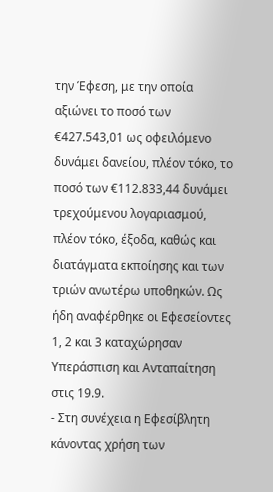την Έφεση, με την οποία αξιώνει το ποσό των €427.543,01 ως οφειλόμενο δυνάμει δανείου, πλέον τόκο, το ποσό των €112.833,44 δυνάμει τρεχούμενου λογαριασμού, πλέον τόκο, έξοδα, καθώς και διατάγματα εκποίησης και των τριών ανωτέρω υποθηκών. Ως ήδη αναφέρθηκε οι Εφεσείοντες 1, 2 και 3 καταχώρησαν Υπεράσπιση και Ανταπαίτηση στις 19.9.
- Στη συνέχεια η Εφεσίβλητη κάνοντας χρήση των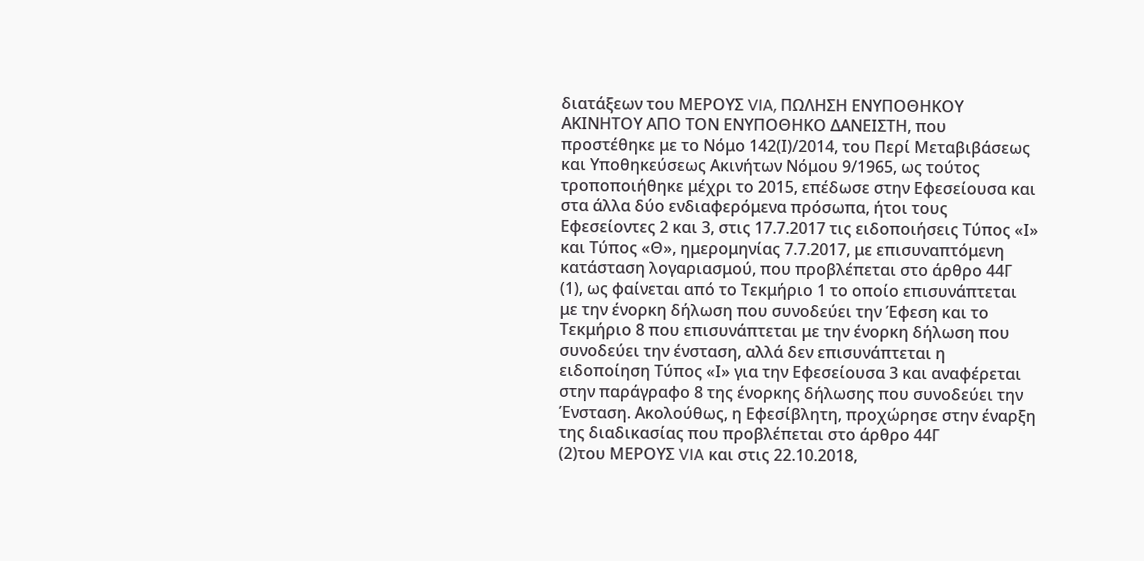διατάξεων του ΜΕΡΟΥΣ VIA, ΠΩΛΗΣΗ ΕΝΥΠΟΘΗΚΟΥ ΑΚΙΝΗΤΟΥ ΑΠΟ ΤΟΝ ΕΝΥΠΟΘΗΚΟ ΔΑΝΕΙΣΤΗ, που προστέθηκε με το Νόμο 142(Ι)/2014, του Περί Μεταβιβάσεως και Υποθηκεύσεως Ακινήτων Νόμου 9/1965, ως τούτος τροποποιήθηκε μέχρι το 2015, επέδωσε στην Εφεσείουσα και στα άλλα δύο ενδιαφερόμενα πρόσωπα, ήτοι τους Εφεσείοντες 2 και 3, στις 17.7.2017 τις ειδοποιήσεις Τύπος «Ι» και Τύπος «Θ», ημερομηνίας 7.7.2017, με επισυναπτόμενη κατάσταση λογαριασμού, που προβλέπεται στο άρθρο 44Γ
(1), ως φαίνεται από το Τεκμήριο 1 το οποίο επισυνάπτεται με την ένορκη δήλωση που συνοδεύει την Έφεση και το Τεκμήριο 8 που επισυνάπτεται με την ένορκη δήλωση που συνοδεύει την ένσταση, αλλά δεν επισυνάπτεται η ειδοποίηση Τύπος «Ι» για την Εφεσείουσα 3 και αναφέρεται στην παράγραφο 8 της ένορκης δήλωσης που συνοδεύει την Ένσταση. Ακολούθως, η Εφεσίβλητη, προχώρησε στην έναρξη της διαδικασίας που προβλέπεται στο άρθρο 44Γ
(2)του ΜΕΡΟΥΣ VIA και στις 22.10.2018,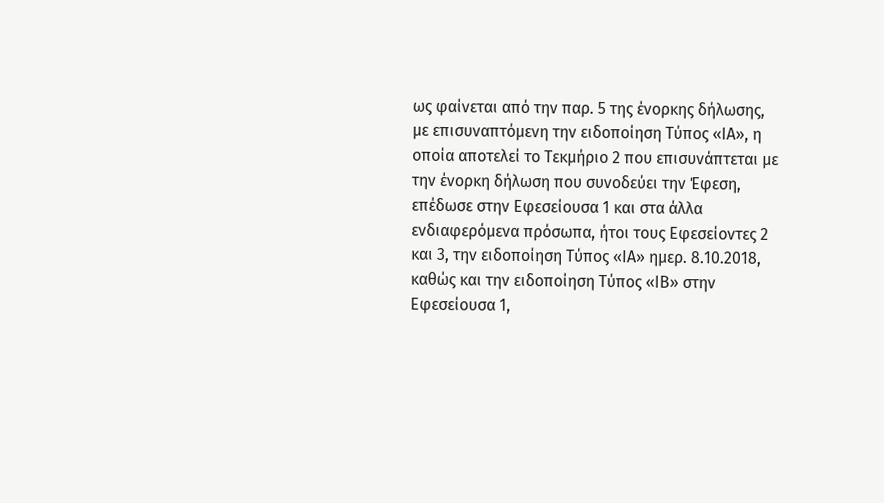ως φαίνεται από την παρ. 5 της ένορκης δήλωσης, με επισυναπτόμενη την ειδοποίηση Τύπος «ΙΑ», η οποία αποτελεί το Τεκμήριο 2 που επισυνάπτεται με την ένορκη δήλωση που συνοδεύει την Έφεση, επέδωσε στην Εφεσείουσα 1 και στα άλλα ενδιαφερόμενα πρόσωπα, ήτοι τους Εφεσείοντες 2 και 3, την ειδοποίηση Τύπος «ΙΑ» ημερ. 8.10.2018, καθώς και την ειδοποίηση Τύπος «ΙΒ» στην Εφεσείουσα 1,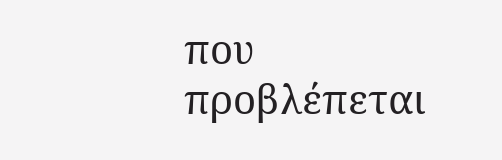που προβλέπεται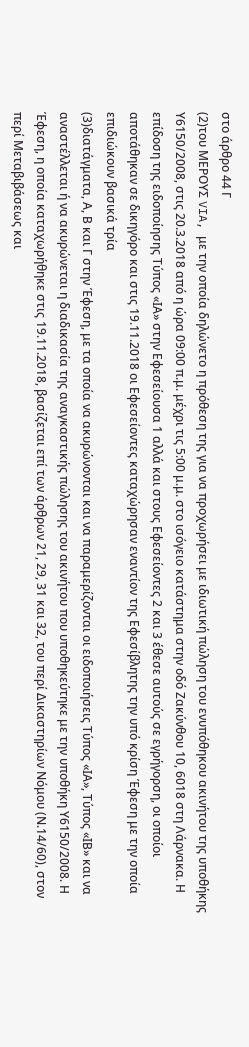στο άρθρο 44 Γ
(2)του ΜΕΡΟΥΣ VIA, με την οποία δηλώνετο η πρόθεση της για να προχωρήσει με ιδιωτική πώληση του ενυπόθηκου ακινήτου της υποθήκης Υ6150/2008, στις 20.3.2018 από η ώρα 09:00 π.μ. μέχρι τις 5:00 μ.μ. στο ισόγειο κατάστημα στην οδό Ζακύνθου 10, 6018 στη Λάρνακα. Η επίδοση της ειδοποίησης Τύπος «ΙΑ» στην Εφεσείουσα 1 αλλά και στους Εφεσείοντες 2 και 3 έθεσε αυτούς σε εγρήγορση, οι οποίοι αποτάθηκαν σε δικηγόρο και στις 19.11.2018 οι Εφεσείοντες καταχώρησαν εναντίον της Εφεσίβλητης την υπό κρίση Έφεση με την οποία επιδιώκουν βασικά τρία
(3)διατάγματα, Α, Β και Γ στην Έφεση, με τα οποία να ακυρώνονται και να παραμερίζονται οι ειδοποιήσεις Τύπος «ΙΑ», Τύπος «ΙΒ» και να αναστέλλεται ή να ακυρώνεται η διαδικασία της αναγκαστικής πώλησης του ακινήτου που υποθηκεύτηκε με την υποθήκη Υ6150/2008. Η Έφεση, η οποία καταχωρήθηκε στις 19.11.2018, βασίζεται επί των άρθρων 21, 29, 31 και 32, του περί Δικαστηρίων Νόμου (Ν.14/60), στον περί Μεταβιβάσεως και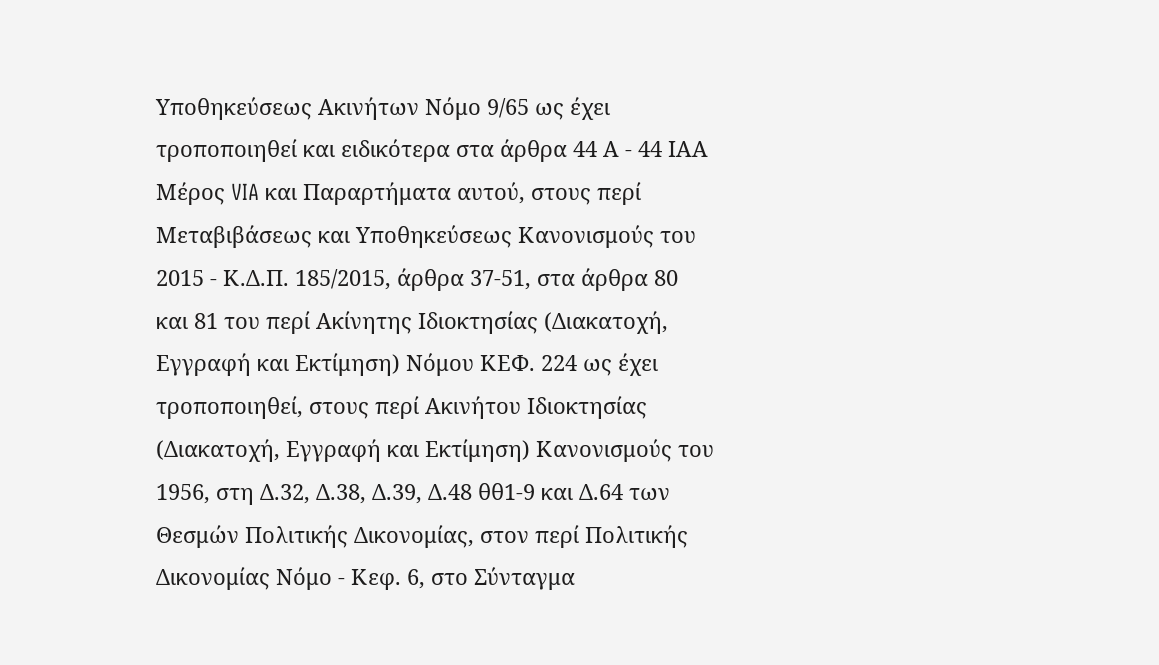Υποθηκεύσεως Ακινήτων Νόμο 9/65 ως έχει τροποποιηθεί και ειδικότερα στα άρθρα 44 Α - 44 ΙΑΑ Μέρος VIA και Παραρτήματα αυτού, στους περί Μεταβιβάσεως και Υποθηκεύσεως Κανονισμούς του 2015 - Κ.Δ.Π. 185/2015, άρθρα 37-51, στα άρθρα 80 και 81 του περί Ακίνητης Ιδιοκτησίας (Διακατοχή, Εγγραφή και Εκτίμηση) Νόμου ΚΕΦ. 224 ως έχει τροποποιηθεί, στους περί Ακινήτου Ιδιοκτησίας (Διακατοχή, Εγγραφή και Εκτίμηση) Κανονισμούς του 1956, στη Δ.32, Δ.38, Δ.39, Δ.48 θθ1-9 και Δ.64 των Θεσμών Πολιτικής Δικονομίας, στον περί Πολιτικής Δικονομίας Νόμο - Κεφ. 6, στο Σύνταγμα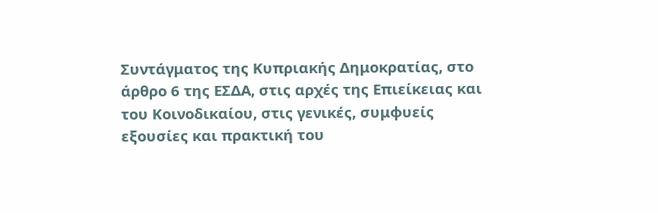Συντάγματος της Κυπριακής Δημοκρατίας, στο άρθρο 6 της ΕΣΔΑ, στις αρχές της Επιείκειας και του Κοινοδικαίου, στις γενικές, συμφυείς εξουσίες και πρακτική του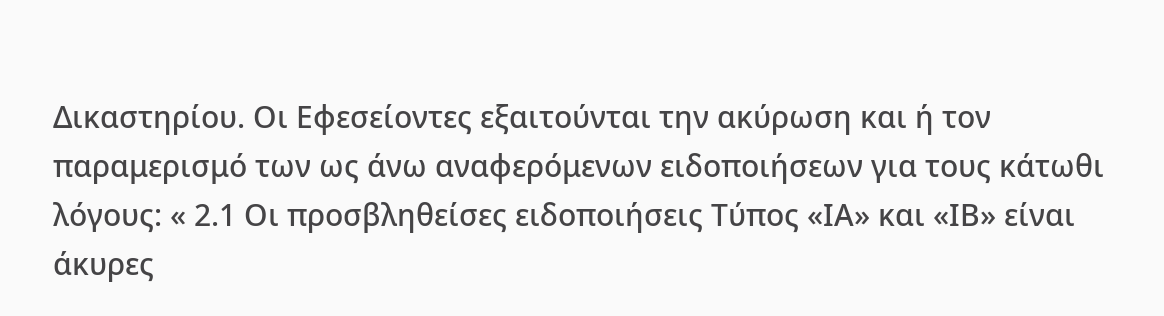Δικαστηρίου. Οι Εφεσείοντες εξαιτούνται την ακύρωση και ή τον παραμερισμό των ως άνω αναφερόμενων ειδοποιήσεων για τους κάτωθι λόγους: « 2.1 Οι προσβληθείσες ειδοποιήσεις Τύπος «ΙΑ» και «ΙΒ» είναι άκυρες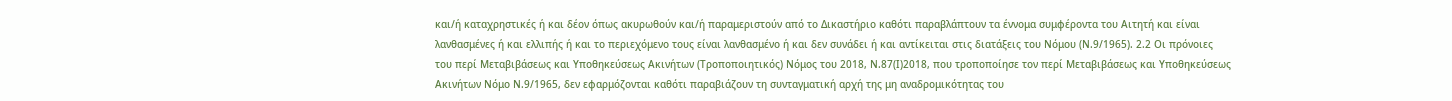και/ή καταχρηστικές ή και δέον όπως ακυρωθούν και/ή παραμεριστούν από το Δικαστήριο καθότι παραβλάπτουν τα έννομα συμφέροντα του Αιτητή και είναι λανθασμένες ή και ελλιπής ή και το περιεχόμενο τους είναι λανθασμένο ή και δεν συνάδει ή και αντίκειται στις διατάξεις του Νόμου (Ν.9/1965). 2.2 Οι πρόνοιες του περί Μεταβιβάσεως και Υποθηκεύσεως Ακινήτων (Τροποποιητικός) Νόμος του 2018, Ν.87(Ι)2018, που τροποποίησε τον περί Μεταβιβάσεως και Υποθηκεύσεως Ακινήτων Νόμο Ν.9/1965, δεν εφαρμόζονται καθότι παραβιάζουν τη συνταγματική αρχή της μη αναδρομικότητας του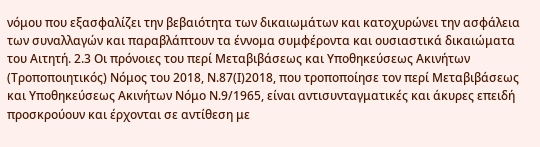νόμου που εξασφαλίζει την βεβαιότητα των δικαιωμάτων και κατοχυρώνει την ασφάλεια των συναλλαγών και παραβλάπτουν τα έννομα συμφέροντα και ουσιαστικά δικαιώματα του Αιτητή. 2.3 Οι πρόνοιες του περί Μεταβιβάσεως και Υποθηκεύσεως Ακινήτων (Τροποποιητικός) Νόμος του 2018, Ν.87(Ι)2018, που τροποποίησε τον περί Μεταβιβάσεως και Υποθηκεύσεως Ακινήτων Νόμο Ν.9/1965, είναι αντισυνταγματικές και άκυρες επειδή προσκρούουν και έρχονται σε αντίθεση με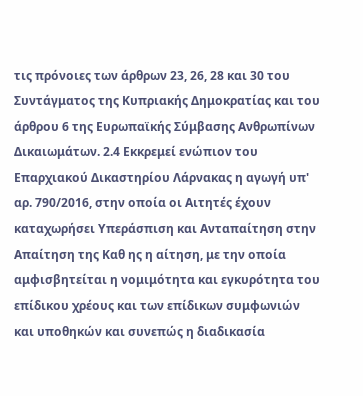τις πρόνοιες των άρθρων 23, 26, 28 και 30 του Συντάγματος της Κυπριακής Δημοκρατίας και του άρθρου 6 της Ευρωπαϊκής Σύμβασης Ανθρωπίνων Δικαιωμάτων. 2.4 Εκκρεμεί ενώπιον του Επαρχιακού Δικαστηρίου Λάρνακας η αγωγή υπ' αρ. 790/2016, στην οποία οι Αιτητές έχουν καταχωρήσει Υπεράσπιση και Ανταπαίτηση στην Απαίτηση της Καθ ης η αίτηση, με την οποία αμφισβητείται η νομιμότητα και εγκυρότητα του επίδικου χρέους και των επίδικων συμφωνιών και υποθηκών και συνεπώς η διαδικασία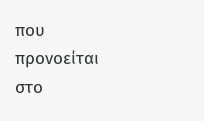που προνοείται στο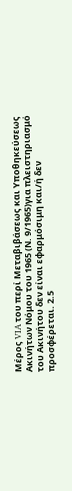Μέρος VIA του περί Μεταβιβάσεως και Υποθηκεύσεως Ακινήτων Νόμου του 1965 (Ν. 9/1965)για πλειστηριασμό του Ακινήτου δεν είναι εφαρμόσιμη και/ή δεν προσφέρεται. 2.5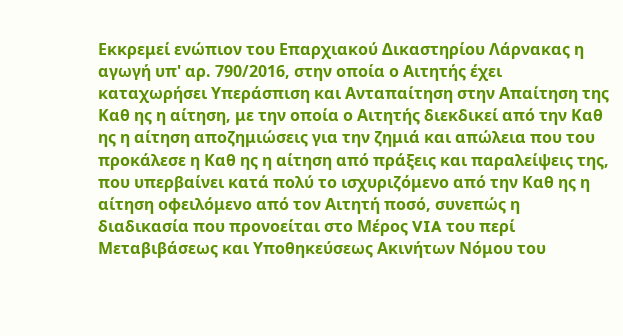Εκκρεμεί ενώπιον του Επαρχιακού Δικαστηρίου Λάρνακας η αγωγή υπ' αρ. 790/2016, στην οποία ο Αιτητής έχει καταχωρήσει Υπεράσπιση και Ανταπαίτηση στην Απαίτηση της Καθ ης η αίτηση, με την οποία ο Αιτητής διεκδικεί από την Καθ ης η αίτηση αποζημιώσεις για την ζημιά και απώλεια που του προκάλεσε η Καθ ης η αίτηση από πράξεις και παραλείψεις της, που υπερβαίνει κατά πολύ το ισχυριζόμενο από την Καθ ης η αίτηση οφειλόμενο από τον Αιτητή ποσό, συνεπώς η διαδικασία που προνοείται στο Μέρος VIA του περί Μεταβιβάσεως και Υποθηκεύσεως Ακινήτων Νόμου του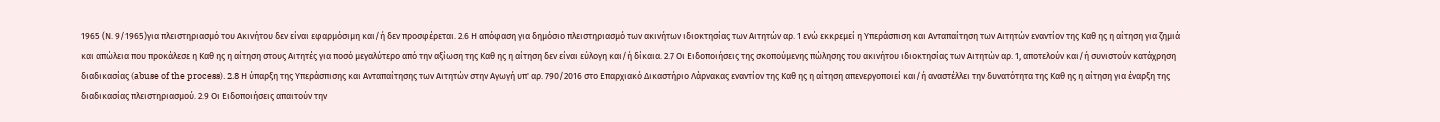1965 (Ν. 9/1965)για πλειστηριασμό του Ακινήτου δεν είναι εφαρμόσιμη και/ή δεν προσφέρεται. 2.6 Η απόφαση για δημόσιο πλειστηριασμό των ακινήτων ιδιοκτησίας των Αιτητών αρ. 1 ενώ εκκρεμεί η Υπεράσπιση και Ανταπαίτηση των Αιτητών εναντίον της Καθ ης η αίτηση για ζημιά και απώλεια που προκάλεσε η Καθ ης η αίτηση στους Αιτητές για ποσό μεγαλύτερο από την αξίωση της Καθ ης η αίτηση δεν είναι εύλογη και/ή δίκαια. 2.7 Οι Ειδοποιήσεις της σκοπούμενης πώλησης του ακινήτου ιδιοκτησίας των Αιτητών αρ. 1, αποτελούν και/ή συνιστούν κατάχρηση διαδικασίας (abuse of the process). 2.8 Η ύπαρξη της Υπεράσπισης και Ανταπαίτησης των Αιτητών στην Αγωγή υπ' αρ. 790/2016 στο Επαρχιακό Δικαστήριο Λάρνακας εναντίον της Καθ ης η αίτηση απενεργοποιεί και/ή αναστέλλει την δυνατότητα της Καθ ης η αίτηση για έναρξη της διαδικασίας πλειστηριασμού. 2.9 Οι Ειδοποιήσεις απαιτούν την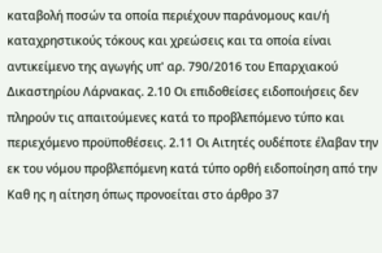καταβολή ποσών τα οποία περιέχουν παράνομους και/ή καταχρηστικούς τόκους και χρεώσεις και τα οποία είναι αντικείμενο της αγωγής υπ' αρ. 790/2016 του Επαρχιακού Δικαστηρίου Λάρνακας. 2.10 Οι επιδοθείσες ειδοποιήσεις δεν πληρούν τις απαιτούμενες κατά το προβλεπόμενο τύπο και περιεχόμενο προϋποθέσεις. 2.11 Οι Αιτητές ουδέποτε έλαβαν την εκ του νόμου προβλεπόμενη κατά τύπο ορθή ειδοποίηση από την Καθ ης η αίτηση όπως προνοείται στο άρθρο 37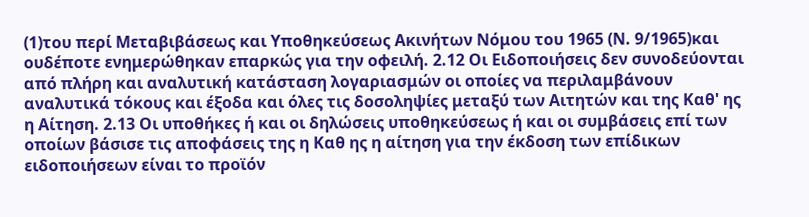(1)του περί Μεταβιβάσεως και Υποθηκεύσεως Ακινήτων Νόμου του 1965 (Ν. 9/1965)και ουδέποτε ενημερώθηκαν επαρκώς για την οφειλή. 2.12 Οι Ειδοποιήσεις δεν συνοδεύονται από πλήρη και αναλυτική κατάσταση λογαριασμών οι οποίες να περιλαμβάνουν αναλυτικά τόκους και έξοδα και όλες τις δοσοληψίες μεταξύ των Αιτητών και της Καθ' ης η Αίτηση. 2.13 Οι υποθήκες ή και οι δηλώσεις υποθηκεύσεως ή και οι συμβάσεις επί των οποίων βάσισε τις αποφάσεις της η Καθ ης η αίτηση για την έκδοση των επίδικων ειδοποιήσεων είναι το προϊόν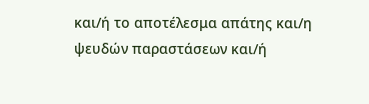και/ή το αποτέλεσμα απάτης και/η ψευδών παραστάσεων και/ή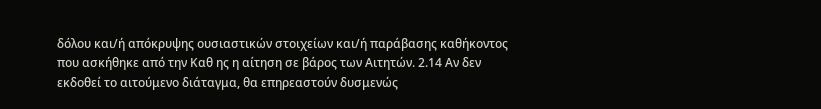δόλου και/ή απόκρυψης ουσιαστικών στοιχείων και/ή παράβασης καθήκοντος που ασκήθηκε από την Καθ ης η αίτηση σε βάρος των Αιτητών. 2.14 Αν δεν εκδοθεί το αιτούμενο διάταγμα, θα επηρεαστούν δυσμενώς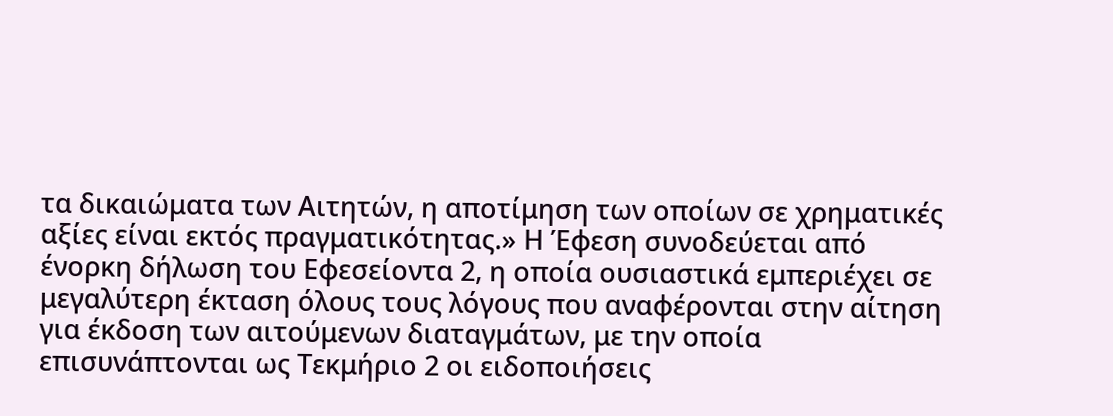τα δικαιώματα των Αιτητών, η αποτίμηση των οποίων σε χρηματικές αξίες είναι εκτός πραγματικότητας.» Η Έφεση συνοδεύεται από ένορκη δήλωση του Εφεσείοντα 2, η οποία ουσιαστικά εμπεριέχει σε μεγαλύτερη έκταση όλους τους λόγους που αναφέρονται στην αίτηση για έκδοση των αιτούμενων διαταγμάτων, με την οποία επισυνάπτονται ως Τεκμήριο 2 οι ειδοποιήσεις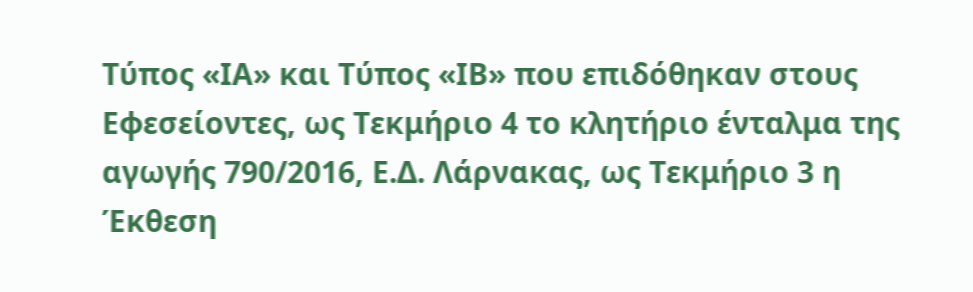Τύπος «ΙΑ» και Τύπος «ΙΒ» που επιδόθηκαν στους Εφεσείοντες, ως Τεκμήριο 4 το κλητήριο ένταλμα της αγωγής 790/2016, Ε.Δ. Λάρνακας, ως Τεκμήριο 3 η Έκθεση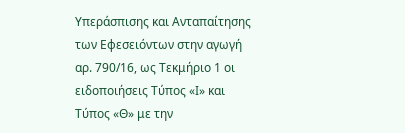Υπεράσπισης και Ανταπαίτησης των Εφεσειόντων στην αγωγή αρ. 790/16, ως Τεκμήριο 1 οι ειδοποιήσεις Τύπος «Ι» και Τύπος «Θ» με την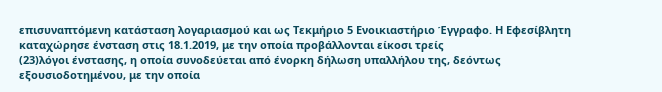επισυναπτόμενη κατάσταση λογαριασμού και ως Τεκμήριο 5 Ενοικιαστήριο Έγγραφο. Η Εφεσίβλητη καταχώρησε ένσταση στις 18.1.2019, με την οποία προβάλλονται είκοσι τρείς
(23)λόγοι ένστασης, η οποία συνοδεύεται από ένορκη δήλωση υπαλλήλου της, δεόντως εξουσιοδοτημένου, με την οποία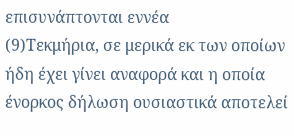επισυνάπτονται εννέα
(9)Τεκμήρια, σε μερικά εκ των οποίων ήδη έχει γίνει αναφορά και η οποία ένορκος δήλωση ουσιαστικά αποτελεί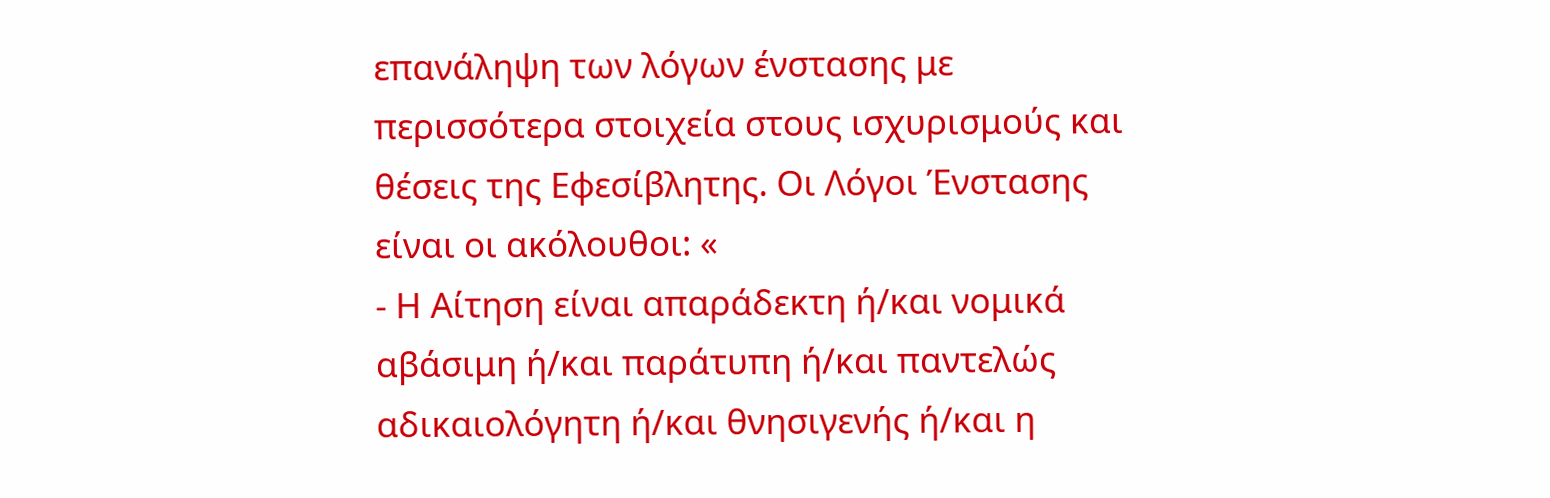επανάληψη των λόγων ένστασης με περισσότερα στοιχεία στους ισχυρισμούς και θέσεις της Εφεσίβλητης. Οι Λόγοι Ένστασης είναι οι ακόλουθοι: «
- Η Αίτηση είναι απαράδεκτη ή/και νομικά αβάσιμη ή/και παράτυπη ή/και παντελώς αδικαιολόγητη ή/και θνησιγενής ή/και η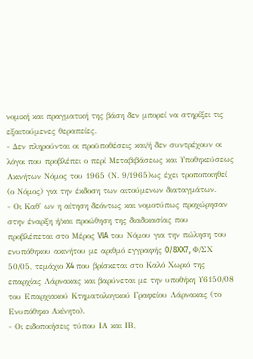νομική και πραγματική της βάση δεν μπορεί να στηρίξει τις εξαιτούμενες θεραπείες.
- Δεν πληρούνται οι προϋποθέσεις και/ή δεν συντρέχουν οι λόγοι που προβλέπει ο περί Μεταβιβάσεως και Υποθηκεύσεως Ακινήτων Νόμος του 1965 (Ν. 9/1965)ως έχει τροποποιηθεί (ο Νόμος) για την έκδοση των αιτούμενων διαταγμάτων.
- Οι Καθ' ων η αίτηση δεόντως και νομοτύπως προχώρησαν στην έναρξη ή/και προώθηση της διαδικασίας που προβλέπεται στο Μέρος VIA του Νόμου για την πώληση του ενυπόθηκου ακινήτου με αριθμό εγγραφής 0/8XX7, Φ/ΣΧ 50/05, τεμάχιο X4 που βρίσκεται στο Καλό Χωριό της επαρχίας Λάρνακας και βαρύνεται με την υποθήκη Υ6150/08 του Επαρχιακού Κτηματολογικού Γραφείου Λάρνακας (το Ενυπόθηκο Ακίνητο).
- Οι ειδοποιήσεις τύπου ΙΑ και ΙΒ,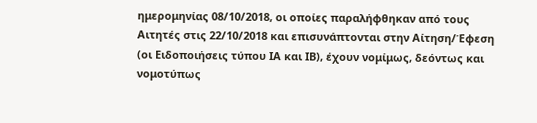ημερομηνίας 08/10/2018, οι οποίες παραλήφθηκαν από τους Αιτητές στις 22/10/2018 και επισυνάπτονται στην Αίτηση/Έφεση (οι Ειδοποιήσεις τύπου ΙΑ και ΙΒ), έχουν νομίμως, δεόντως και νομοτύπως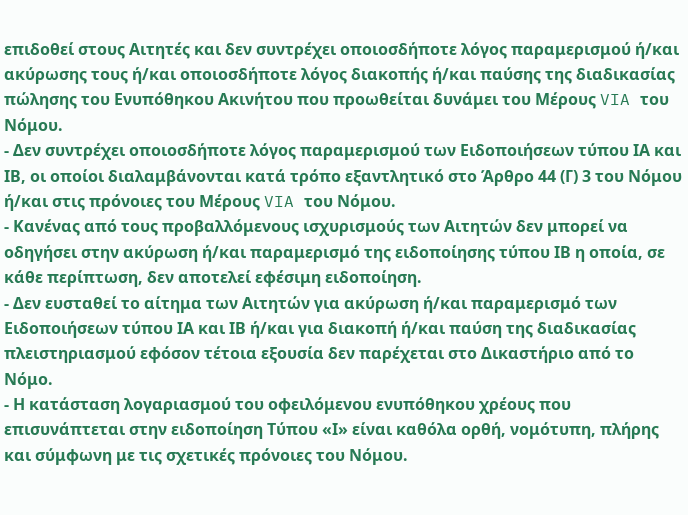επιδοθεί στους Αιτητές και δεν συντρέχει οποιοσδήποτε λόγος παραμερισμού ή/και ακύρωσης τους ή/και οποιοσδήποτε λόγος διακοπής ή/και παύσης της διαδικασίας πώλησης του Ενυπόθηκου Ακινήτου που προωθείται δυνάμει του Μέρους VIA του Νόμου.
- Δεν συντρέχει οποιοσδήποτε λόγος παραμερισμού των Ειδοποιήσεων τύπου ΙΑ και ΙΒ, οι οποίοι διαλαμβάνονται κατά τρόπο εξαντλητικό στο Άρθρο 44 (Γ) 3 του Νόμου ή/και στις πρόνοιες του Μέρους VIA του Νόμου.
- Κανένας από τους προβαλλόμενους ισχυρισμούς των Αιτητών δεν μπορεί να οδηγήσει στην ακύρωση ή/και παραμερισμό της ειδοποίησης τύπου ΙΒ η οποία, σε κάθε περίπτωση, δεν αποτελεί εφέσιμη ειδοποίηση.
- Δεν ευσταθεί το αίτημα των Αιτητών για ακύρωση ή/και παραμερισμό των Ειδοποιήσεων τύπου ΙΑ και ΙΒ ή/και για διακοπή ή/και παύση της διαδικασίας πλειστηριασμού εφόσον τέτοια εξουσία δεν παρέχεται στο Δικαστήριο από το Νόμο.
- Η κατάσταση λογαριασμού του οφειλόμενου ενυπόθηκου χρέους που επισυνάπτεται στην ειδοποίηση Τύπου «Ι» είναι καθόλα ορθή, νομότυπη, πλήρης και σύμφωνη με τις σχετικές πρόνοιες του Νόμου.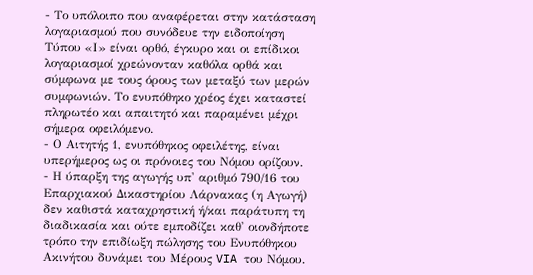- Το υπόλοιπο που αναφέρεται στην κατάσταση λογαριασμού που συνόδευε την ειδοποίηση Τύπου «Ι» είναι ορθό, έγκυρο και οι επίδικοι λογαριασμοί χρεώνονταν καθόλα ορθά και σύμφωνα με τους όρους των μεταξύ των μερών συμφωνιών. Το ενυπόθηκο χρέος έχει καταστεί πληρωτέο και απαιτητό και παραμένει μέχρι σήμερα οφειλόμενο.
- Ο Αιτητής 1, ενυπόθηκος οφειλέτης, είναι υπερήμερος ως οι πρόνοιες του Νόμου ορίζουν.
- Η ύπαρξη της αγωγής υπ' αριθμό 790/16 του Επαρχιακού Δικαστηρίου Λάρνακας (η Αγωγή) δεν καθιστά καταχρηστική ή/και παράτυπη τη διαδικασία και ούτε εμποδίζει καθ' οιονδήποτε τρόπο την επιδίωξη πώλησης του Ενυπόθηκου Ακινήτου δυνάμει του Μέρους VIA του Νόμου.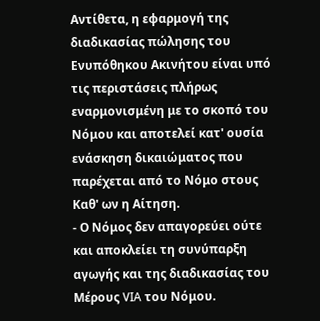Αντίθετα, η εφαρμογή της διαδικασίας πώλησης του Ενυπόθηκου Ακινήτου είναι υπό τις περιστάσεις πλήρως εναρμονισμένη με το σκοπό του Νόμου και αποτελεί κατ' ουσία ενάσκηση δικαιώματος που παρέχεται από το Νόμο στους Καθ' ων η Αίτηση.
- Ο Νόμος δεν απαγορεύει ούτε και αποκλείει τη συνύπαρξη αγωγής και της διαδικασίας του Μέρους VIA του Νόμου.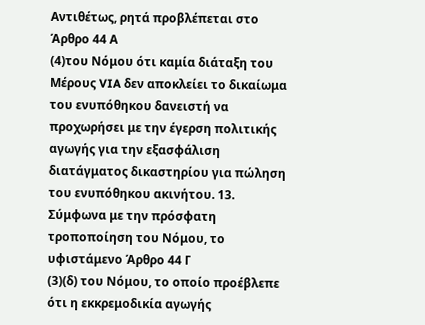Αντιθέτως, ρητά προβλέπεται στο Άρθρο 44 Α
(4)του Νόμου ότι καμία διάταξη του Μέρους VIA δεν αποκλείει το δικαίωμα του ενυπόθηκου δανειστή να προχωρήσει με την έγερση πολιτικής αγωγής για την εξασφάλιση διατάγματος δικαστηρίου για πώληση του ενυπόθηκου ακινήτου. 13. Σύμφωνα με την πρόσφατη τροποποίηση του Νόμου, το υφιστάμενο Άρθρο 44 Γ
(3)(δ) του Νόμου, το οποίο προέβλεπε ότι η εκκρεμοδικία αγωγής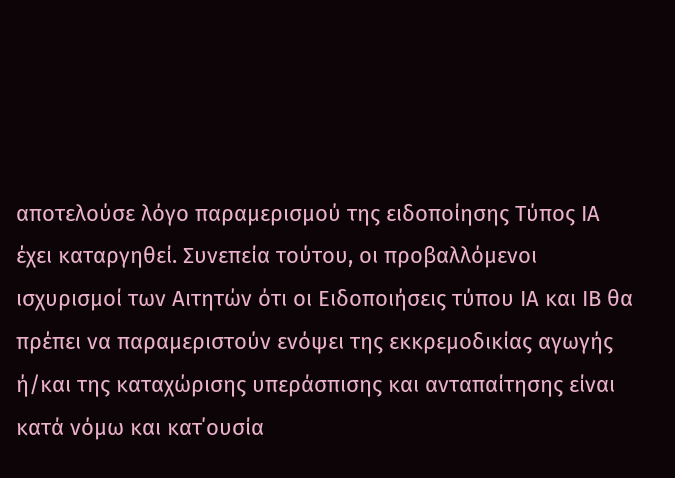αποτελούσε λόγο παραμερισμού της ειδοποίησης Τύπος ΙΑ έχει καταργηθεί. Συνεπεία τούτου, οι προβαλλόμενοι ισχυρισμοί των Αιτητών ότι οι Ειδοποιήσεις τύπου ΙΑ και ΙΒ θα πρέπει να παραμεριστούν ενόψει της εκκρεμοδικίας αγωγής ή/και της καταχώρισης υπεράσπισης και ανταπαίτησης είναι κατά νόμω και κατ΄ουσία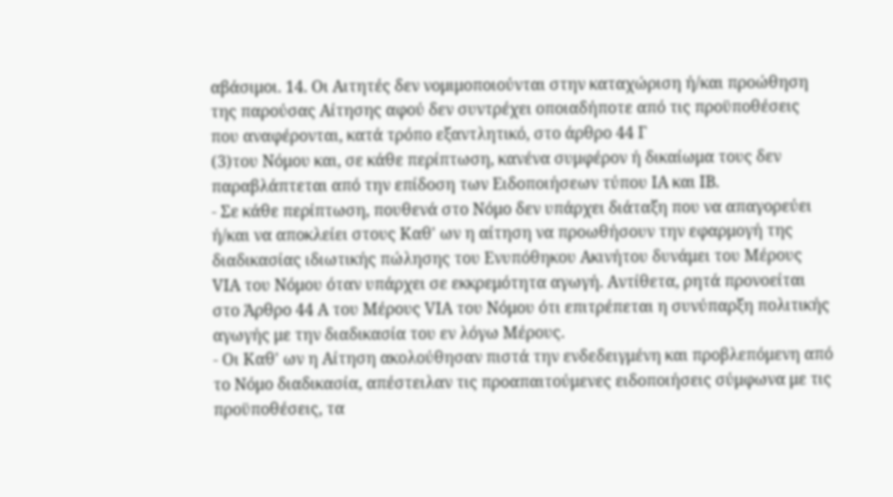αβάσιμοι. 14. Οι Αιτητές δεν νομιμοποιούνται στην καταχώριση ή/και προώθηση της παρούσας Αίτησης αφού δεν συντρέχει οποιαδήποτε από τις προϋποθέσεις που αναφέρονται, κατά τρόπο εξαντλητικό, στο άρθρο 44 Γ
(3)του Νόμου και, σε κάθε περίπτωση, κανένα συμφέρον ή δικαίωμα τους δεν παραβλάπτεται από την επίδοση των Ειδοποιήσεων τύπου ΙΑ και ΙΒ.
- Σε κάθε περίπτωση, πουθενά στο Νόμο δεν υπάρχει διάταξη που να απαγορεύει ή/και να αποκλείει στους Καθ' ων η αίτηση να προωθήσουν την εφαρμογή της διαδικασίας ιδιωτικής πώλησης του Ενυπόθηκου Ακινήτου δυνάμει του Μέρους VIA του Νόμου όταν υπάρχει σε εκκρεμότητα αγωγή. Αντίθετα, ρητά προνοείται στο Άρθρο 44 Α του Μέρους VIA του Νόμου ότι επιτρέπεται η συνύπαρξη πολιτικής αγωγής με την διαδικασία του εν λόγω Μέρους.
- Οι Καθ' ων η Αίτηση ακολούθησαν πιστά την ενδεδειγμένη και προβλεπόμενη από το Νόμο διαδικασία, απέστειλαν τις προαπαιτούμενες ειδοποιήσεις σύμφωνα με τις προϋποθέσεις, τα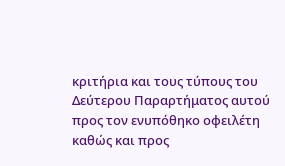κριτήρια και τους τύπους του Δεύτερου Παραρτήματος αυτού προς τον ενυπόθηκο οφειλέτη καθώς και προς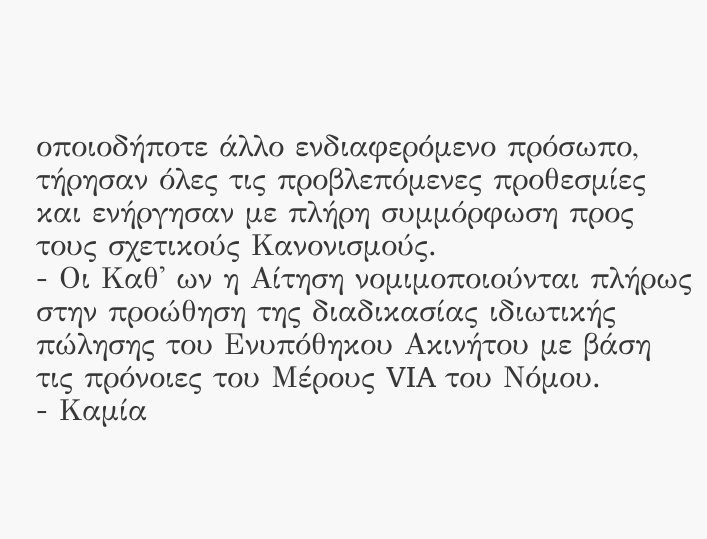οποιοδήποτε άλλο ενδιαφερόμενο πρόσωπο, τήρησαν όλες τις προβλεπόμενες προθεσμίες και ενήργησαν με πλήρη συμμόρφωση προς τους σχετικούς Κανονισμούς.
- Οι Καθ' ων η Αίτηση νομιμοποιούνται πλήρως στην προώθηση της διαδικασίας ιδιωτικής πώλησης του Ενυπόθηκου Ακινήτου με βάση τις πρόνοιες του Μέρους VIA του Νόμου.
- Καμία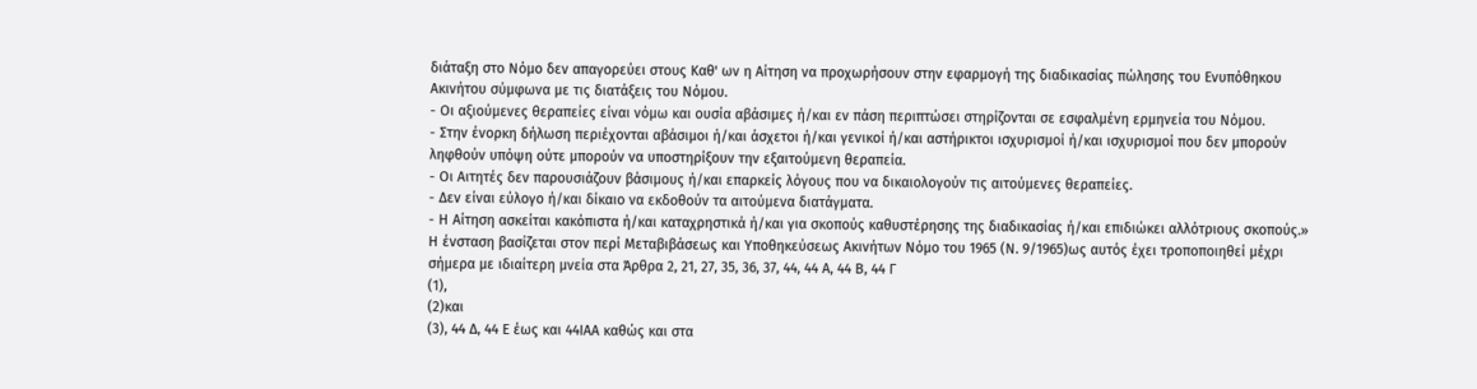διάταξη στο Νόμο δεν απαγορεύει στους Καθ' ων η Αίτηση να προχωρήσουν στην εφαρμογή της διαδικασίας πώλησης του Ενυπόθηκου Ακινήτου σύμφωνα με τις διατάξεις του Νόμου.
- Οι αξιούμενες θεραπείες είναι νόμω και ουσία αβάσιμες ή/και εν πάση περιπτώσει στηρίζονται σε εσφαλμένη ερμηνεία του Νόμου.
- Στην ένορκη δήλωση περιέχονται αβάσιμοι ή/και άσχετοι ή/και γενικοί ή/και αστήρικτοι ισχυρισμοί ή/και ισχυρισμοί που δεν μπορούν ληφθούν υπόψη ούτε μπορούν να υποστηρίξουν την εξαιτούμενη θεραπεία.
- Οι Αιτητές δεν παρουσιάζουν βάσιμους ή/και επαρκείς λόγους που να δικαιολογούν τις αιτούμενες θεραπείες.
- Δεν είναι εύλογο ή/και δίκαιο να εκδοθούν τα αιτούμενα διατάγματα.
- Η Αίτηση ασκείται κακόπιστα ή/και καταχρηστικά ή/και για σκοπούς καθυστέρησης της διαδικασίας ή/και επιδιώκει αλλότριους σκοπούς.» Η έvσταση βασίζεται στον περί Μεταβιβάσεως και Υποθηκεύσεως Ακινήτων Νόμο του 1965 (Ν. 9/1965)ως αυτός έχει τροποποιηθεί μέχρι σήμερα με ιδιαίτερη μνεία στα Άρθρα 2, 21, 27, 35, 36, 37, 44, 44 Α, 44 Β, 44 Γ
(1),
(2)και
(3), 44 Δ, 44 Ε έως και 44ΙΑΑ καθώς και στα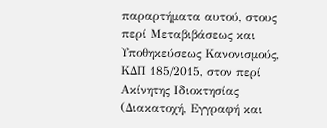παραρτήματα αυτού, στους περί Μεταβιβάσεως και Υποθηκεύσεως Κανονισμούς, ΚΔΠ 185/2015, στον περί Ακίνητης Ιδιοκτησίας (Διακατοχή, Εγγραφή και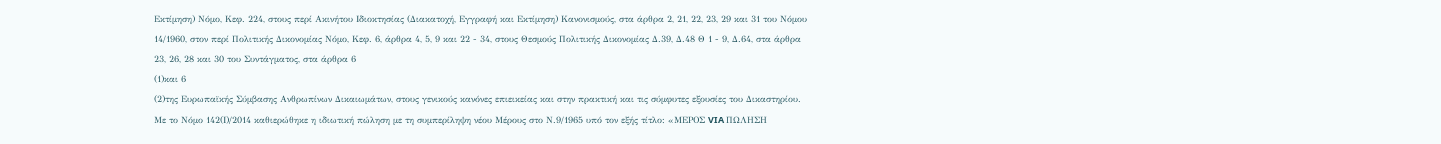Εκτίμηση) Νόμο, Κεφ. 224, στους περί Ακινήτου Ιδιοκτησίας (Διακατοχή, Εγγραφή και Εκτίμηση) Κανονισμούς, στα άρθρα 2, 21, 22, 23, 29 και 31 του Νόμου 14/1960, στον περί Πολιτικής Δικονομίας Νόμο, Κεφ. 6, άρθρα 4, 5, 9 και 22 - 34, στους Θεσμούς Πολιτικής Δικονομίας Δ.39, Δ.48 Θ 1 - 9, Δ.64, στα άρθρα 23, 26, 28 και 30 του Συντάγματος, στα άρθρα 6
(1)και 6
(2)της Ευρωπαϊκής Σύμβασης Ανθρωπίνων Δικαιωμάτων, στους γενικούς κανόνες επιεικείας και στην πρακτική και τις σύμφυτες εξουσίες του Δικαστηρίου. Με το Νόμο 142(Ι)/2014 καθιερώθηκε η ιδιωτική πώληση με τη συμπερίληψη νέου Μέρους στο Ν.9/1965 υπό τον εξής τίτλο: «ΜΕΡΟΣ VIA ΠΩΛΗΣΗ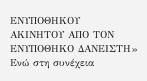ΕΝΥΠΟΘΗΚΟΥ ΑΚΙΝΗΤΟΥ ΑΠΟ ΤΟΝ ΕΝΥΠΟΘΗΚΟ ΔΑΝΕΙΣΤΗ» Ενώ στη συνέχεια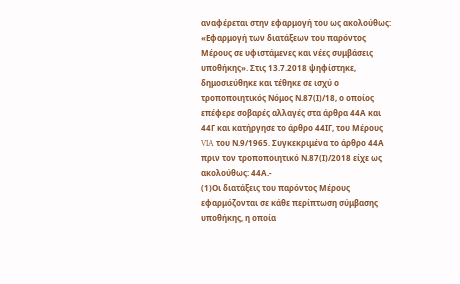αναφέρεται στην εφαρμογή του ως ακολούθως: «Εφαρμογή των διατάξεων του παρόντος Μέρους σε υφιστάμενες και νέες συμβάσεις υποθήκης». Στις 13.7.2018 ψηφίστηκε, δημοσιεύθηκε και τέθηκε σε ισχύ ο τροποποιητικός Νόμος Ν.87(Ι)/18, ο οποίος επέφερε σοβαρές αλλαγές στα άρθρα 44Α και 44Γ και κατήργησε το άρθρο 44ΙΓ, του Μέρους VIA του Ν.9/1965. Συγκεκριμένα το άρθρο 44Α πριν τον τροποποιητικό Ν.87(Ι)/2018 είχε ως ακολούθως: 44Α.-
(1)Οι διατάξεις του παρόντος Μέρους εφαρμόζονται σε κάθε περίπτωση σύμβασης υποθήκης, η οποία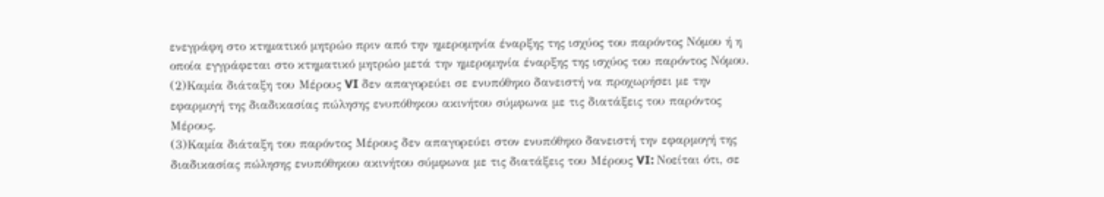ενεγράφη στο κτηματικό μητρώο πριν από την ημερομηνία έναρξης της ισχύος του παρόντος Νόμου ή η οποία εγγράφεται στο κτηματικό μητρώο μετά την ημερομηνία έναρξης της ισχύος του παρόντος Νόμου.
(2)Καμία διάταξη του Μέρους VI δεν απαγορεύει σε ενυπόθηκο δανειστή να προχωρήσει με την εφαρμογή της διαδικασίας πώλησης ενυπόθηκου ακινήτου σύμφωνα με τις διατάξεις του παρόντος Μέρους.
(3)Καμία διάταξη του παρόντος Μέρους δεν απαγορεύει στον ενυπόθηκο δανειστή την εφαρμογή της διαδικασίας πώλησης ενυπόθηκου ακινήτου σύμφωνα με τις διατάξεις του Μέρους VI: Νοείται ότι, σε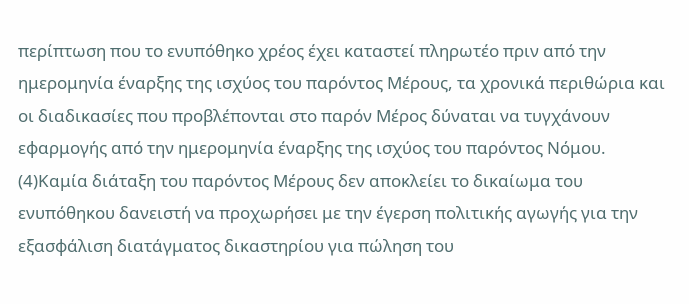περίπτωση που το ενυπόθηκο χρέος έχει καταστεί πληρωτέο πριν από την ημερομηνία έναρξης της ισχύος του παρόντος Μέρους, τα χρονικά περιθώρια και οι διαδικασίες που προβλέπονται στο παρόν Μέρος δύναται να τυγχάνουν εφαρμογής από την ημερομηνία έναρξης της ισχύος του παρόντος Νόμου.
(4)Καμία διάταξη του παρόντος Μέρους δεν αποκλείει το δικαίωμα του ενυπόθηκου δανειστή να προχωρήσει με την έγερση πολιτικής αγωγής για την εξασφάλιση διατάγματος δικαστηρίου για πώληση του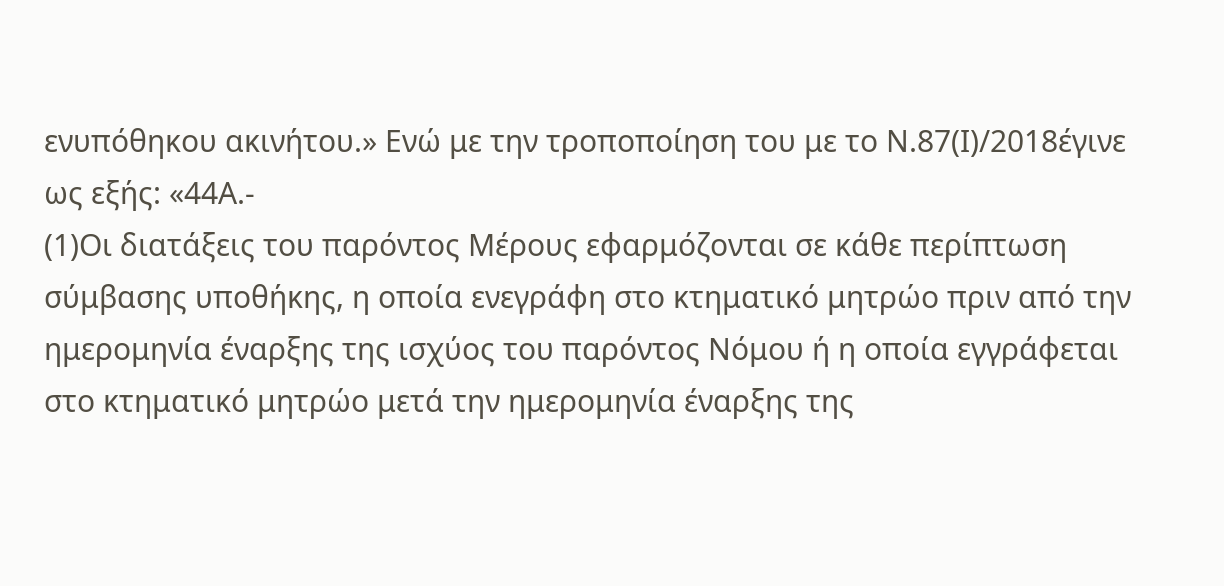ενυπόθηκου ακινήτου.» Ενώ με την τροποποίηση του με το Ν.87(Ι)/2018έγινε ως εξής: «44Α.-
(1)Οι διατάξεις του παρόντος Μέρους εφαρμόζονται σε κάθε περίπτωση σύμβασης υποθήκης, η οποία ενεγράφη στο κτηματικό μητρώο πριν από την ημερομηνία έναρξης της ισχύος του παρόντος Νόμου ή η οποία εγγράφεται στο κτηματικό μητρώο μετά την ημερομηνία έναρξης της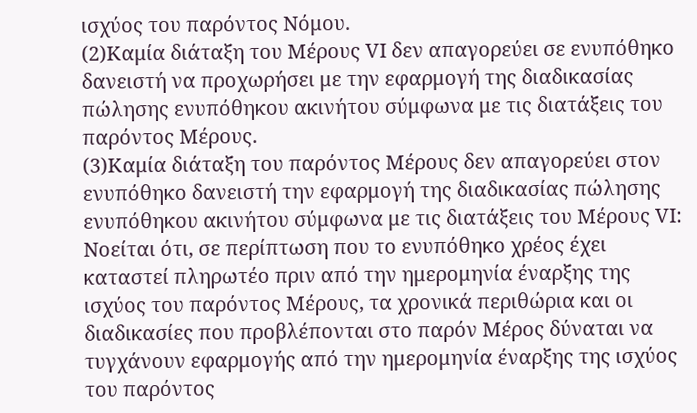ισχύος του παρόντος Νόμου.
(2)Καμία διάταξη του Μέρους VI δεν απαγορεύει σε ενυπόθηκο δανειστή να προχωρήσει με την εφαρμογή της διαδικασίας πώλησης ενυπόθηκου ακινήτου σύμφωνα με τις διατάξεις του παρόντος Μέρους.
(3)Καμία διάταξη του παρόντος Μέρους δεν απαγορεύει στον ενυπόθηκο δανειστή την εφαρμογή της διαδικασίας πώλησης ενυπόθηκου ακινήτου σύμφωνα με τις διατάξεις του Μέρους VI: Νοείται ότι, σε περίπτωση που το ενυπόθηκο χρέος έχει καταστεί πληρωτέο πριν από την ημερομηνία έναρξης της ισχύος του παρόντος Μέρους, τα χρονικά περιθώρια και οι διαδικασίες που προβλέπονται στο παρόν Μέρος δύναται να τυγχάνουν εφαρμογής από την ημερομηνία έναρξης της ισχύος του παρόντος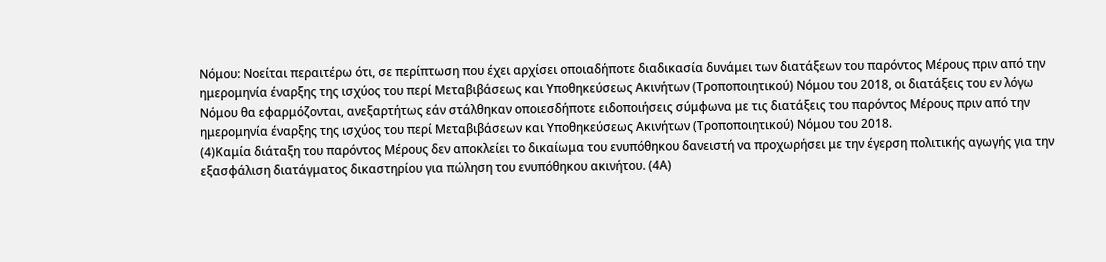Νόμου: Νοείται περαιτέρω ότι, σε περίπτωση που έχει αρχίσει οποιαδήποτε διαδικασία δυνάμει των διατάξεων του παρόντος Μέρους πριν από την ημερομηνία έναρξης της ισχύος του περί Μεταβιβάσεως και Υποθηκεύσεως Ακινήτων (Τροποποιητικού) Νόμου του 2018, οι διατάξεις του εν λόγω Νόμου θα εφαρμόζονται, ανεξαρτήτως εάν στάλθηκαν οποιεσδήποτε ειδοποιήσεις σύμφωνα με τις διατάξεις του παρόντος Μέρους πριν από την ημερομηνία έναρξης της ισχύος του περί Μεταβιβάσεων και Υποθηκεύσεως Ακινήτων (Τροποποιητικού) Νόμου του 2018.
(4)Καμία διάταξη του παρόντος Μέρους δεν αποκλείει το δικαίωμα του ενυπόθηκου δανειστή να προχωρήσει με την έγερση πολιτικής αγωγής για την εξασφάλιση διατάγματος δικαστηρίου για πώληση του ενυπόθηκου ακινήτου. (4Α)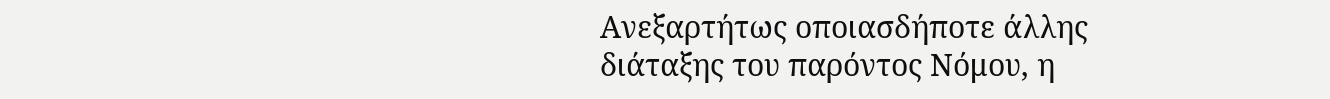Ανεξαρτήτως οποιασδήποτε άλλης διάταξης του παρόντος Νόμου, η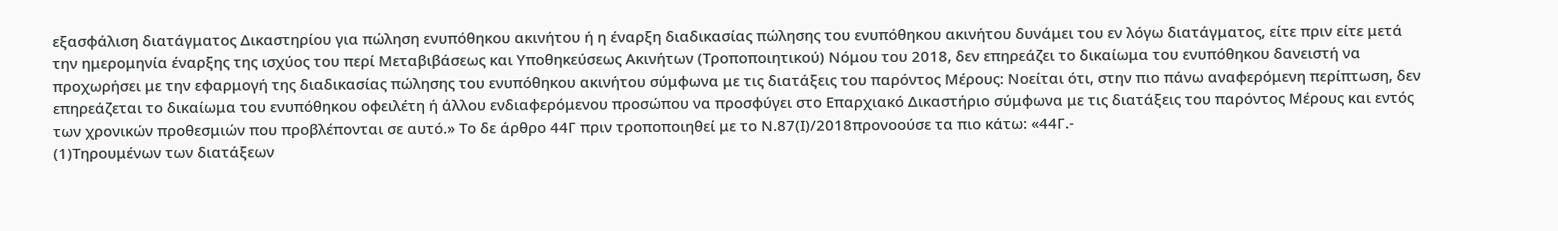εξασφάλιση διατάγματος Δικαστηρίου για πώληση ενυπόθηκου ακινήτου ή η έναρξη διαδικασίας πώλησης του ενυπόθηκου ακινήτου δυνάμει του εν λόγω διατάγματος, είτε πριν είτε μετά την ημερομηνία έναρξης της ισχύος του περί Μεταβιβάσεως και Υποθηκεύσεως Ακινήτων (Τροποποιητικού) Νόμου του 2018, δεν επηρεάζει το δικαίωμα του ενυπόθηκου δανειστή να προχωρήσει με την εφαρμογή της διαδικασίας πώλησης του ενυπόθηκου ακινήτου σύμφωνα με τις διατάξεις του παρόντος Μέρους: Νοείται ότι, στην πιο πάνω αναφερόμενη περίπτωση, δεν επηρεάζεται το δικαίωμα του ενυπόθηκου οφειλέτη ή άλλου ενδιαφερόμενου προσώπου να προσφύγει στο Επαρχιακό Δικαστήριο σύμφωνα με τις διατάξεις του παρόντος Μέρους και εντός των χρονικών προθεσμιών που προβλέπονται σε αυτό.» Το δε άρθρο 44Γ πριν τροποποιηθεί με το Ν.87(Ι)/2018προνοούσε τα πιο κάτω: «44Γ.-
(1)Τηρουμένων των διατάξεων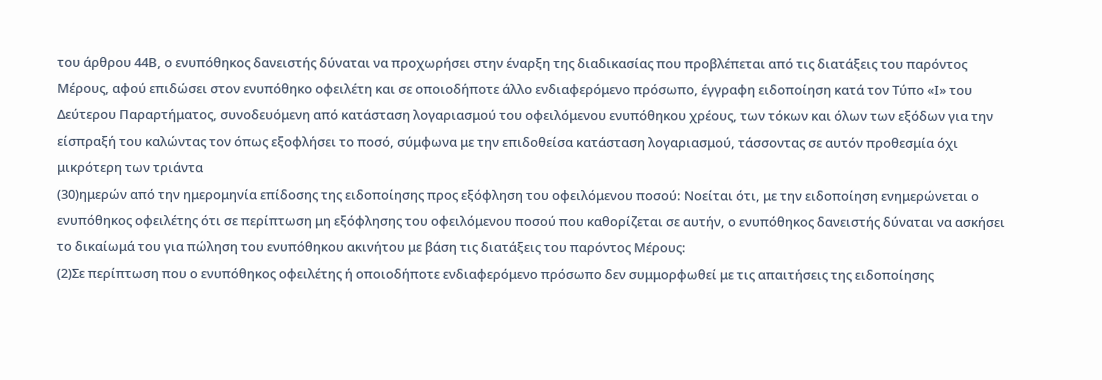του άρθρου 44Β, ο ενυπόθηκος δανειστής δύναται να προχωρήσει στην έναρξη της διαδικασίας που προβλέπεται από τις διατάξεις του παρόντος Μέρους, αφού επιδώσει στον ενυπόθηκο οφειλέτη και σε οποιοδήποτε άλλο ενδιαφερόμενο πρόσωπο, έγγραφη ειδοποίηση κατά τον Τύπο «Ι» του Δεύτερου Παραρτήματος, συνοδευόμενη από κατάσταση λογαριασμού του οφειλόμενου ενυπόθηκου χρέους, των τόκων και όλων των εξόδων για την είσπραξή του καλώντας τον όπως εξοφλήσει το ποσό, σύμφωνα με την επιδοθείσα κατάσταση λογαριασμού, τάσσοντας σε αυτόν προθεσμία όχι μικρότερη των τριάντα
(30)ημερών από την ημερομηνία επίδοσης της ειδοποίησης προς εξόφληση του οφειλόμενου ποσού: Νοείται ότι, με την ειδοποίηση ενημερώνεται ο ενυπόθηκος οφειλέτης ότι σε περίπτωση μη εξόφλησης του οφειλόμενου ποσού που καθορίζεται σε αυτήν, ο ενυπόθηκος δανειστής δύναται να ασκήσει το δικαίωμά του για πώληση του ενυπόθηκου ακινήτου με βάση τις διατάξεις του παρόντος Μέρους:
(2)Σε περίπτωση που ο ενυπόθηκος οφειλέτης ή οποιοδήποτε ενδιαφερόμενο πρόσωπο δεν συμμορφωθεί με τις απαιτήσεις της ειδοποίησης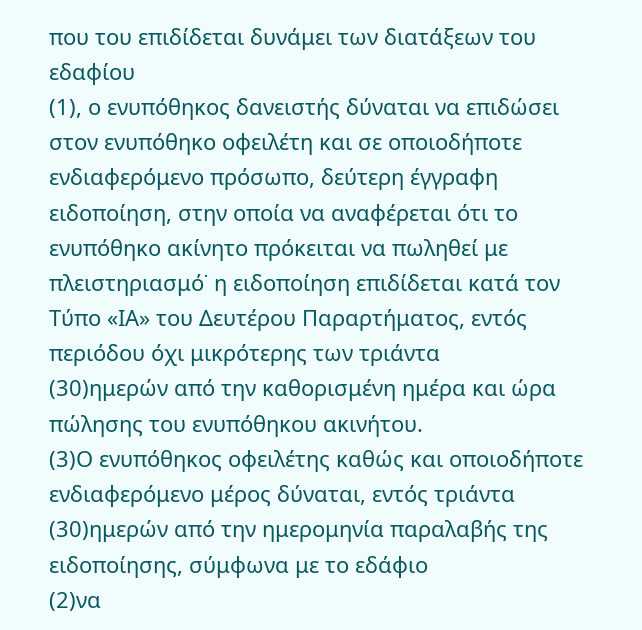που του επιδίδεται δυνάμει των διατάξεων του εδαφίου
(1), ο ενυπόθηκος δανειστής δύναται να επιδώσει στον ενυπόθηκο οφειλέτη και σε οποιοδήποτε ενδιαφερόμενο πρόσωπο, δεύτερη έγγραφη ειδοποίηση, στην οποία να αναφέρεται ότι το ενυπόθηκο ακίνητο πρόκειται να πωληθεί με πλειστηριασμό˙ η ειδοποίηση επιδίδεται κατά τον Τύπο «IΑ» του Δευτέρου Παραρτήματος, εντός περιόδου όχι μικρότερης των τριάντα
(30)ημερών από την καθορισμένη ημέρα και ώρα πώλησης του ενυπόθηκου ακινήτου.
(3)Ο ενυπόθηκος οφειλέτης καθώς και οποιοδήποτε ενδιαφερόμενο μέρος δύναται, εντός τριάντα
(30)ημερών από την ημερομηνία παραλαβής της ειδοποίησης, σύμφωνα με το εδάφιο
(2)να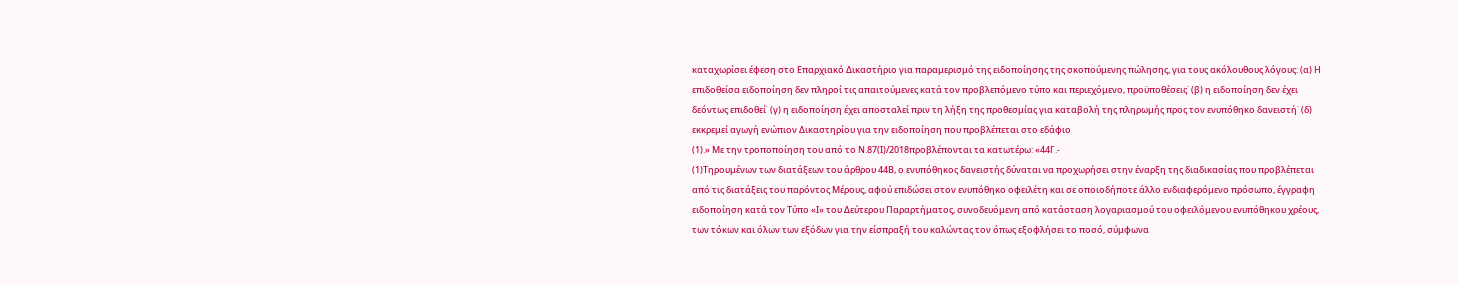καταχωρίσει έφεση στο Επαρχιακό Δικαστήριο για παραμερισμό της ειδοποίησης της σκοπούμενης πώλησης, για τους ακόλουθους λόγους: (α) Η επιδοθείσα ειδοποίηση δεν πληροί τις απαιτούμενες κατά τον προβλεπόμενο τύπο και περιεχόμενο, προϋποθέσεις˙ (β) η ειδοποίηση δεν έχει δεόντως επιδοθεί˙ (γ) η ειδοποίηση έχει αποσταλεί πριν τη λήξη της προθεσμίας για καταβολή της πληρωμής προς τον ενυπόθηκο δανειστή˙ (δ) εκκρεμεί αγωγή ενώπιον Δικαστηρίου για την ειδοποίηση που προβλέπεται στο εδάφιο
(1).» Με την τροποποίηση του από το Ν.87(Ι)/2018προβλέπονται τα κατωτέρω: «44Γ.-
(1)Τηρουμένων των διατάξεων του άρθρου 44Β, ο ενυπόθηκος δανειστής δύναται να προχωρήσει στην έναρξη της διαδικασίας που προβλέπεται από τις διατάξεις του παρόντος Μέρους, αφού επιδώσει στον ενυπόθηκο οφειλέτη και σε οποιοδήποτε άλλο ενδιαφερόμενο πρόσωπο, έγγραφη ειδοποίηση κατά τον Τύπο «Ι» του Δεύτερου Παραρτήματος, συνοδευόμενη από κατάσταση λογαριασμού του οφειλόμενου ενυπόθηκου χρέους, των τόκων και όλων των εξόδων για την είσπραξή του καλώντας τον όπως εξοφλήσει το ποσό, σύμφωνα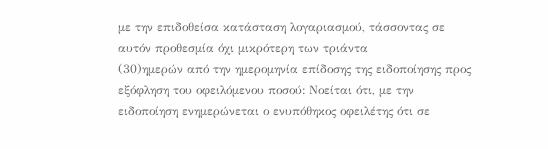με την επιδοθείσα κατάσταση λογαριασμού, τάσσοντας σε αυτόν προθεσμία όχι μικρότερη των τριάντα
(30)ημερών από την ημερομηνία επίδοσης της ειδοποίησης προς εξόφληση του οφειλόμενου ποσού: Νοείται ότι, με την ειδοποίηση ενημερώνεται ο ενυπόθηκος οφειλέτης ότι σε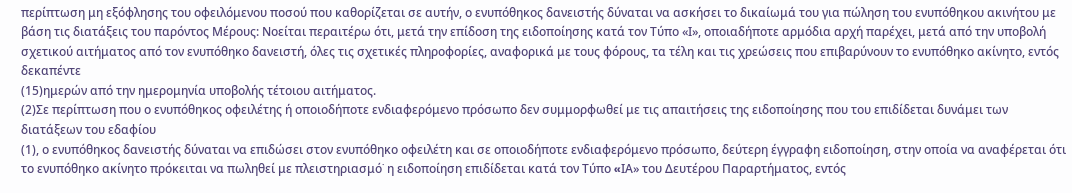περίπτωση μη εξόφλησης του οφειλόμενου ποσού που καθορίζεται σε αυτήν, ο ενυπόθηκος δανειστής δύναται να ασκήσει το δικαίωμά του για πώληση του ενυπόθηκου ακινήτου με βάση τις διατάξεις του παρόντος Μέρους: Νοείται περαιτέρω ότι, μετά την επίδοση της ειδοποίησης κατά τον Τύπο «Ι», οποιαδήποτε αρμόδια αρχή παρέχει, μετά από την υποβολή σχετικού αιτήματος από τον ενυπόθηκο δανειστή, όλες τις σχετικές πληροφορίες, αναφορικά με τους φόρους, τα τέλη και τις χρεώσεις που επιβαρύνουν το ενυπόθηκο ακίνητο, εντός δεκαπέντε
(15)ημερών από την ημερομηνία υποβολής τέτοιου αιτήματος.
(2)Σε περίπτωση που ο ενυπόθηκος οφειλέτης ή οποιοδήποτε ενδιαφερόμενο πρόσωπο δεν συμμορφωθεί με τις απαιτήσεις της ειδοποίησης που του επιδίδεται δυνάμει των διατάξεων του εδαφίου
(1), ο ενυπόθηκος δανειστής δύναται να επιδώσει στον ενυπόθηκο οφειλέτη και σε οποιοδήποτε ενδιαφερόμενο πρόσωπο, δεύτερη έγγραφη ειδοποίηση, στην οποία να αναφέρεται ότι το ενυπόθηκο ακίνητο πρόκειται να πωληθεί με πλειστηριασμό˙ η ειδοποίηση επιδίδεται κατά τον Τύπο «IΑ» του Δευτέρου Παραρτήματος, εντός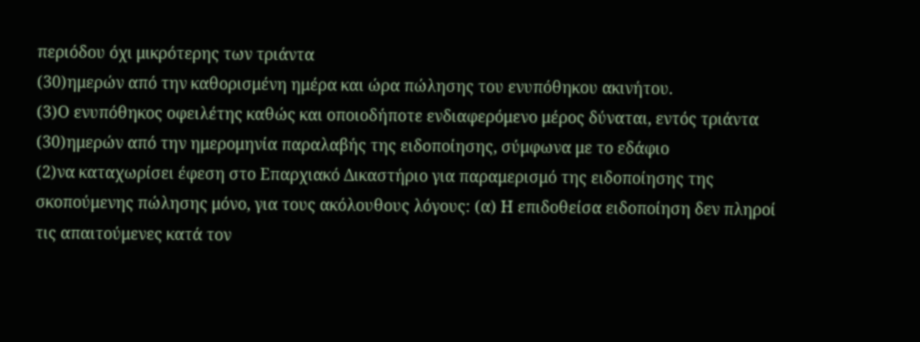περιόδου όχι μικρότερης των τριάντα
(30)ημερών από την καθορισμένη ημέρα και ώρα πώλησης του ενυπόθηκου ακινήτου.
(3)Ο ενυπόθηκος οφειλέτης καθώς και οποιοδήποτε ενδιαφερόμενο μέρος δύναται, εντός τριάντα
(30)ημερών από την ημερομηνία παραλαβής της ειδοποίησης, σύμφωνα με το εδάφιο
(2)να καταχωρίσει έφεση στο Επαρχιακό Δικαστήριο για παραμερισμό της ειδοποίησης της σκοπούμενης πώλησης μόνο, για τους ακόλουθους λόγους: (α) Η επιδοθείσα ειδοποίηση δεν πληροί τις απαιτούμενες κατά τον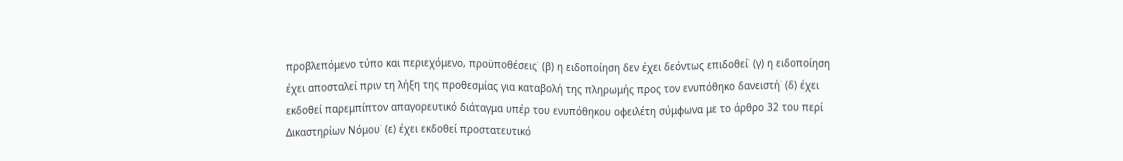προβλεπόμενο τύπο και περιεχόμενο, προϋποθέσεις˙ (β) η ειδοποίηση δεν έχει δεόντως επιδοθεί˙ (γ) η ειδοποίηση έχει αποσταλεί πριν τη λήξη της προθεσμίας για καταβολή της πληρωμής προς τον ενυπόθηκο δανειστή˙ (δ) έχει εκδοθεί παρεμπίπτον απαγορευτικό διάταγμα υπέρ του ενυπόθηκου οφειλέτη σύμφωνα με το άρθρο 32 του περί Δικαστηρίων Νόμου˙ (ε) έχει εκδοθεί προστατευτικό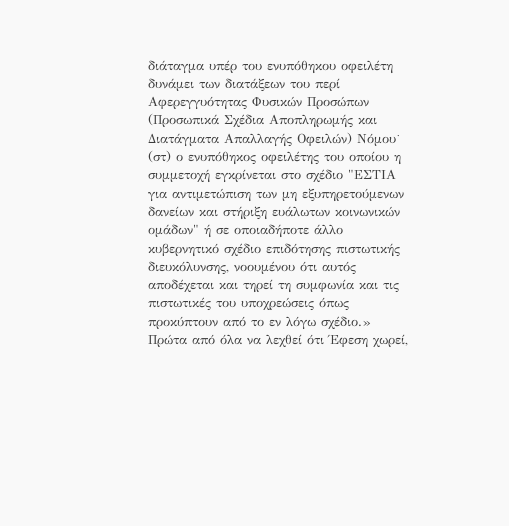διάταγμα υπέρ του ενυπόθηκου οφειλέτη δυνάμει των διατάξεων του περί Αφερεγγυότητας Φυσικών Προσώπων (Προσωπικά Σχέδια Αποπληρωμής και Διατάγματα Απαλλαγής Οφειλών) Νόμου˙ (στ) ο ενυπόθηκος οφειλέτης του οποίου η συμμετοχή εγκρίνεται στο σχέδιο "ΕΣΤΙΑ για αντιμετώπιση των μη εξυπηρετούμενων δανείων και στήριξη ευάλωτων κοινωνικών ομάδων" ή σε οποιαδήποτε άλλο κυβερνητικό σχέδιο επιδότησης πιστωτικής διευκόλυνσης, νοουμένου ότι αυτός αποδέχεται και τηρεί τη συμφωνία και τις πιστωτικές του υποχρεώσεις όπως προκύπτουν από το εν λόγω σχέδιο.» Πρώτα από όλα να λεχθεί ότι Έφεση χωρεί,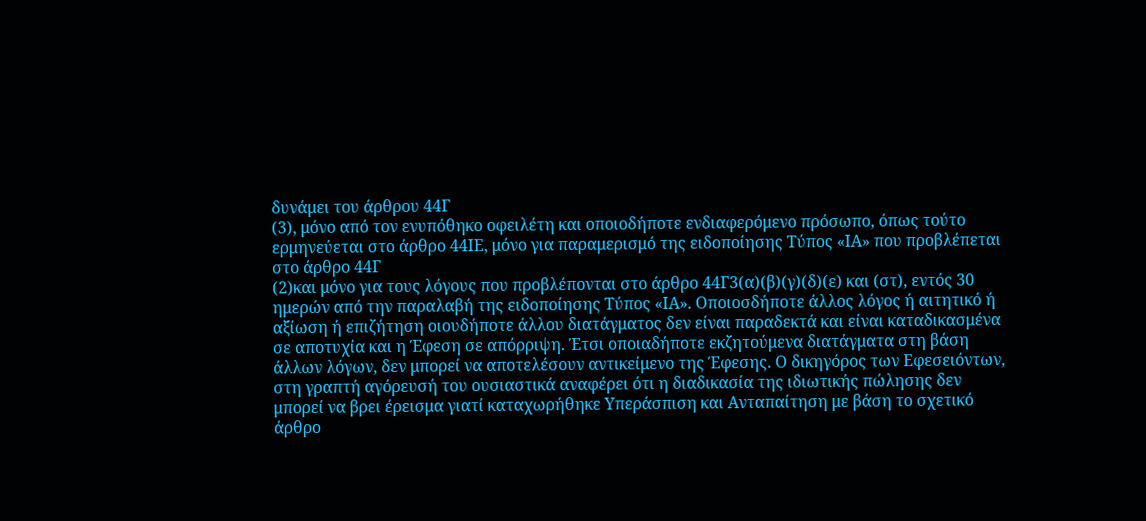δυνάμει του άρθρου 44Γ
(3), μόνο από τον ενυπόθηκο οφειλέτη και οποιοδήποτε ενδιαφερόμενο πρόσωπο, όπως τούτο ερμηνεύεται στο άρθρο 44ΙΕ, μόνο για παραμερισμό της ειδοποίησης Τύπος «ΙΑ» που προβλέπεται στο άρθρο 44Γ
(2)και μόνο για τους λόγους που προβλέπονται στο άρθρο 44Γ3(α)(β)(γ)(δ)(ε) και (στ), εντός 30 ημερών από την παραλαβή της ειδοποίησης Τύπος «ΙΑ». Οποιοσδήποτε άλλος λόγος ή αιτητικό ή αξίωση ή επιζήτηση οιουδήποτε άλλου διατάγματος δεν είναι παραδεκτά και είναι καταδικασμένα σε αποτυχία και η Έφεση σε απόρριψη. Έτσι οποιαδήποτε εκζητούμενα διατάγματα στη βάση άλλων λόγων, δεν μπορεί να αποτελέσουν αντικείμενο της Έφεσης. Ο δικηγόρος των Εφεσειόντων, στη γραπτή αγόρευσή του ουσιαστικά αναφέρει ότι η διαδικασία της ιδιωτικής πώλησης δεν μπορεί να βρει έρεισμα γιατί καταχωρήθηκε Υπεράσπιση και Ανταπαίτηση με βάση το σχετικό άρθρο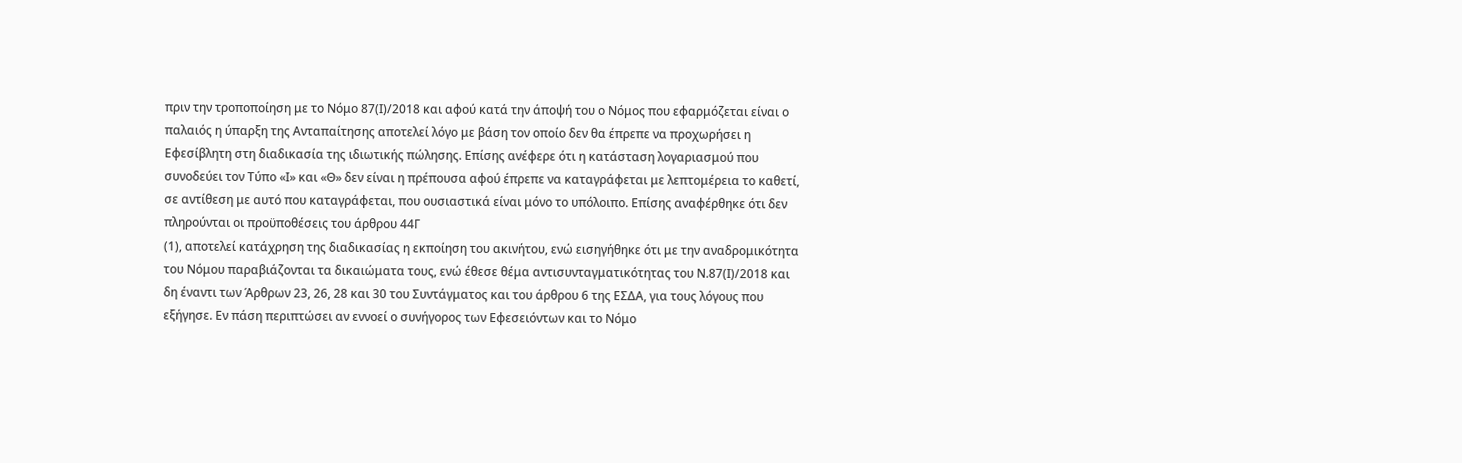πριν την τροποποίηση με το Νόμο 87(Ι)/2018 και αφού κατά την άποψή του ο Νόμος που εφαρμόζεται είναι ο παλαιός η ύπαρξη της Ανταπαίτησης αποτελεί λόγο με βάση τον οποίο δεν θα έπρεπε να προχωρήσει η Εφεσίβλητη στη διαδικασία της ιδιωτικής πώλησης. Επίσης ανέφερε ότι η κατάσταση λογαριασμού που συνοδεύει τον Τύπο «Ι» και «Θ» δεν είναι η πρέπουσα αφού έπρεπε να καταγράφεται με λεπτομέρεια το καθετί, σε αντίθεση με αυτό που καταγράφεται, που ουσιαστικά είναι μόνο το υπόλοιπο. Επίσης αναφέρθηκε ότι δεν πληρούνται οι προϋποθέσεις του άρθρου 44Γ
(1), αποτελεί κατάχρηση της διαδικασίας η εκποίηση του ακινήτου, ενώ εισηγήθηκε ότι με την αναδρομικότητα του Νόμου παραβιάζονται τα δικαιώματα τους, ενώ έθεσε θέμα αντισυνταγματικότητας του Ν.87(Ι)/2018 και δη έναντι των Άρθρων 23, 26, 28 και 30 του Συντάγματος και του άρθρου 6 της ΕΣΔΑ, για τους λόγους που εξήγησε. Εν πάση περιπτώσει αν εννοεί ο συνήγορος των Εφεσειόντων και το Νόμο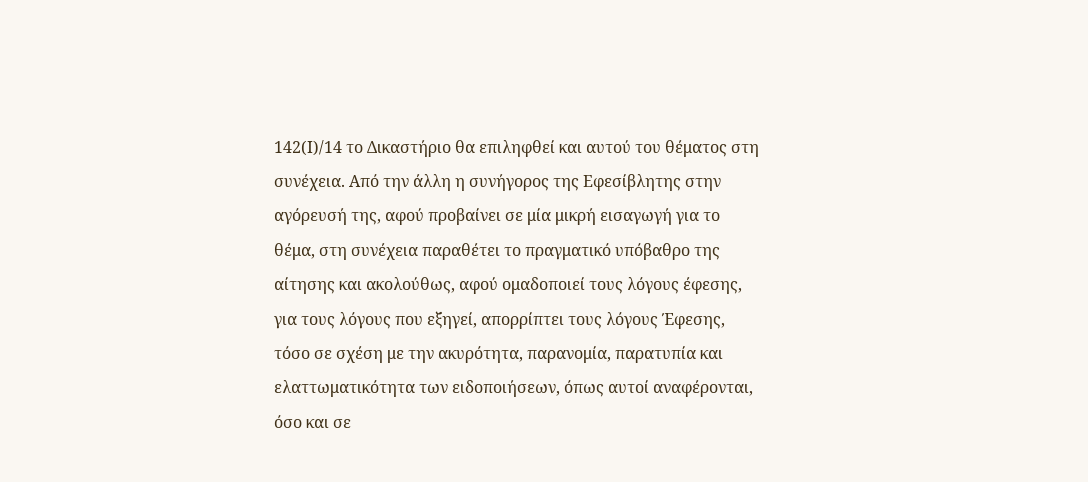142(Ι)/14 το Δικαστήριο θα επιληφθεί και αυτού του θέματος στη συνέχεια. Από την άλλη η συνήγορος της Εφεσίβλητης στην αγόρευσή της, αφού προβαίνει σε μία μικρή εισαγωγή για το θέμα, στη συνέχεια παραθέτει το πραγματικό υπόβαθρο της αίτησης και ακολούθως, αφού ομαδοποιεί τους λόγους έφεσης, για τους λόγους που εξηγεί, απορρίπτει τους λόγους Έφεσης, τόσο σε σχέση με την ακυρότητα, παρανομία, παρατυπία και ελαττωματικότητα των ειδοποιήσεων, όπως αυτοί αναφέρονται, όσο και σε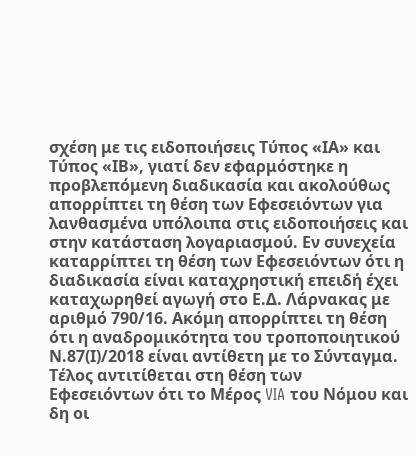σχέση με τις ειδοποιήσεις Τύπος «ΙΑ» και Τύπος «ΙΒ», γιατί δεν εφαρμόστηκε η προβλεπόμενη διαδικασία και ακολούθως απορρίπτει τη θέση των Εφεσειόντων για λανθασμένα υπόλοιπα στις ειδοποιήσεις και στην κατάσταση λογαριασμού. Εν συνεχεία καταρρίπτει τη θέση των Εφεσειόντων ότι η διαδικασία είναι καταχρηστική επειδή έχει καταχωρηθεί αγωγή στο Ε.Δ. Λάρνακας με αριθμό 790/16. Ακόμη απορρίπτει τη θέση ότι η αναδρομικότητα του τροποποιητικού Ν.87(Ι)/2018 είναι αντίθετη με το Σύνταγμα. Τέλος αντιτίθεται στη θέση των Εφεσειόντων ότι το Mέρος VIA του Νόμου και δη οι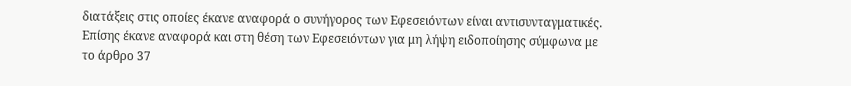διατάξεις στις οποίες έκανε αναφορά ο συνήγορος των Εφεσειόντων είναι αντισυνταγματικές. Επίσης έκανε αναφορά και στη θέση των Εφεσειόντων για μη λήψη ειδοποίησης σύμφωνα με το άρθρο 37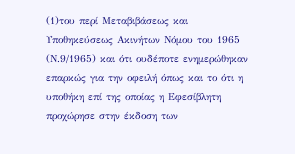(1)του περί Μεταβιβάσεως και Υποθηκεύσεως Ακινήτων Νόμου του 1965 (Ν.9/1965) και ότι ουδέποτε ενημερώθηκαν επαρκώς για την οφειλή όπως και το ότι η υποθήκη επί της οποίας η Εφεσίβλητη προχώρησε στην έκδοση των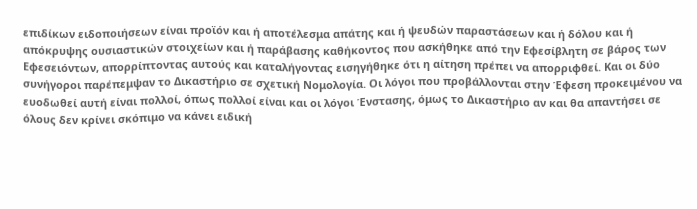επιδίκων ειδοποιήσεων είναι προϊόν και ή αποτέλεσμα απάτης και ή ψευδών παραστάσεων και ή δόλου και ή απόκρυψης ουσιαστικών στοιχείων και ή παράβασης καθήκοντος που ασκήθηκε από την Εφεσίβλητη σε βάρος των Εφεσειόντων, απορρίπτοντας αυτούς και καταλήγοντας εισηγήθηκε ότι η αίτηση πρέπει να απορριφθεί. Και οι δύο συνήγοροι παρέπεμψαν το Δικαστήριο σε σχετική Νομολογία. Οι λόγοι που προβάλλονται στην Έφεση προκειμένου να ευοδωθεί αυτή είναι πολλοί, όπως πολλοί είναι και οι λόγοι Ένστασης, όμως το Δικαστήριο αν και θα απαντήσει σε όλους δεν κρίνει σκόπιμο να κάνει ειδική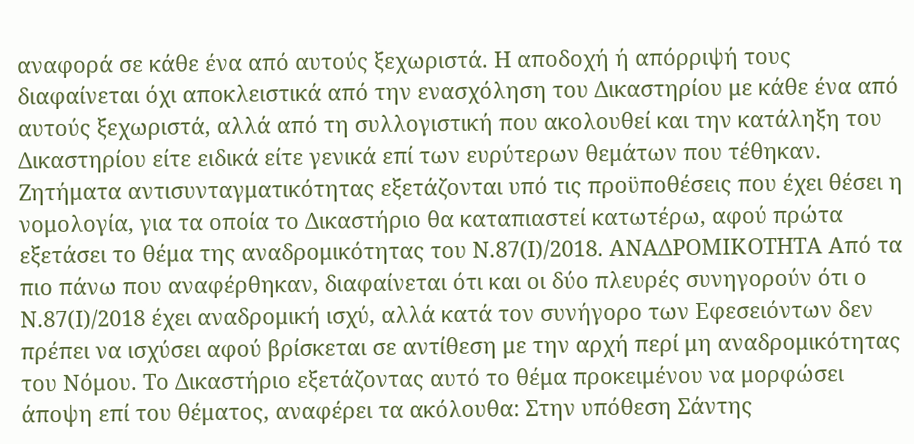αναφορά σε κάθε ένα από αυτούς ξεχωριστά. Η αποδοχή ή απόρριψή τους διαφαίνεται όχι αποκλειστικά από την ενασχόληση του Δικαστηρίου με κάθε ένα από αυτούς ξεχωριστά, αλλά από τη συλλογιστική που ακολουθεί και την κατάληξη του Δικαστηρίου είτε ειδικά είτε γενικά επί των ευρύτερων θεμάτων που τέθηκαν. Ζητήματα αντισυνταγματικότητας εξετάζονται υπό τις προϋποθέσεις που έχει θέσει η νομολογία, για τα οποία το Δικαστήριο θα καταπιαστεί κατωτέρω, αφού πρώτα εξετάσει το θέμα της αναδρομικότητας του Ν.87(Ι)/2018. ΑΝΑΔΡΟΜΙΚΟΤΗΤΑ Από τα πιο πάνω που αναφέρθηκαν, διαφαίνεται ότι και οι δύο πλευρές συνηγορούν ότι ο Ν.87(Ι)/2018 έχει αναδρομική ισχύ, αλλά κατά τον συνήγορο των Εφεσειόντων δεν πρέπει να ισχύσει αφού βρίσκεται σε αντίθεση με την αρχή περί μη αναδρομικότητας του Νόμου. Το Δικαστήριο εξετάζοντας αυτό το θέμα προκειμένου να μορφώσει άποψη επί του θέματος, αναφέρει τα ακόλουθα: Στην υπόθεση Σάντης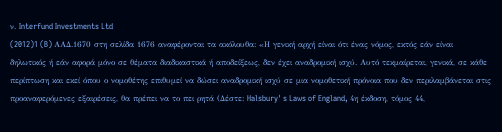ν. Interfund Investments Ltd
(2012)1 (B) AAΔ.1670 στη σελίδα 1676 αναφέρονται τα ακόλουθα: «Η γενική αρχή είναι ότι ένας νόμος, εκτός εάν είναι δηλωτικός ή εάν αφορά μόνο σε θέματα διαδικαστικά ή αποδείξεως, δεν έχει αναδρομική ισχύ. Αυτό τεκμαίρεται, γενικά, σε κάθε περίπτωση και εκεί όπου ο νομοθέτης επιθυμεί να δώσει αναδρομική ισχύ σε μια νομοθετική πρόνοια που δεν περιλαμβάνεται στις προαναφερόμενες εξαιρέσεις, θα πρέπει να το πει ρητά (Δέστε: Halsbury' s Laws of England, 4η έκδοση, τόμος 44,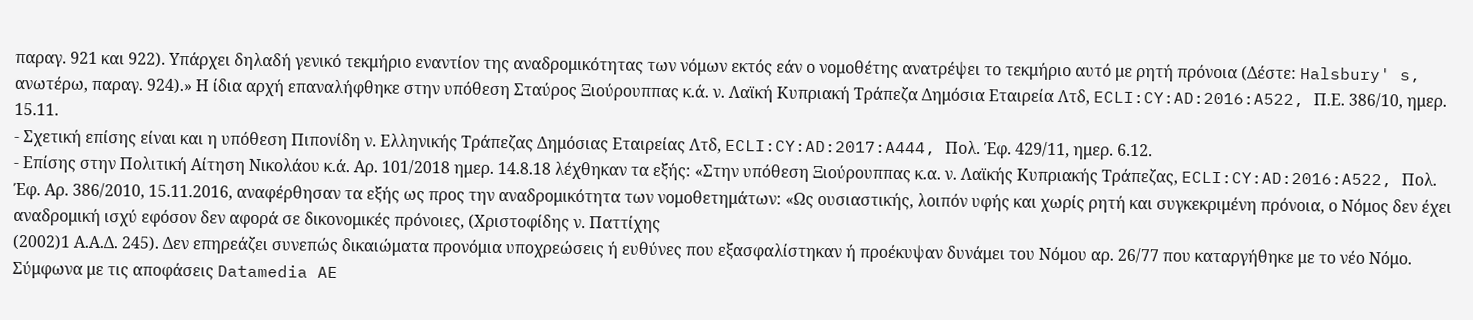παραγ. 921 και 922). Υπάρχει δηλαδή γενικό τεκμήριο εναντίον της αναδρομικότητας των νόμων εκτός εάν ο νομοθέτης ανατρέψει το τεκμήριο αυτό με ρητή πρόνοια (Δέστε: Halsbury' s, ανωτέρω, παραγ. 924).» Η ίδια αρχή επαναλήφθηκε στην υπόθεση Σταύρος Ξιούρουππας κ.ά. ν. Λαϊκή Κυπριακή Τράπεζα Δημόσια Εταιρεία Λτδ, ECLI:CY:AD:2016:A522, Π.Ε. 386/10, ημερ. 15.11.
- Σχετική επίσης είναι και η υπόθεση Πιπονίδη ν. Ελληνικής Τράπεζας Δημόσιας Εταιρείας Λτδ, ECLI:CY:AD:2017:A444, Πολ. Έφ. 429/11, ημερ. 6.12.
- Επίσης στην Πολιτική Αίτηση Νικολάου κ.ά. Αρ. 101/2018 ημερ. 14.8.18 λέχθηκαν τα εξής: «Στην υπόθεση Ξιούρουππας κ.α. ν. Λαϊκής Κυπριακής Τράπεζας, ECLI:CY:AD:2016:A522, Πολ. Έφ. Αρ. 386/2010, 15.11.2016, αναφέρθησαν τα εξής ως προς την αναδρομικότητα των νομοθετημάτων: «Ως ουσιαστικής, λοιπόν υφής και χωρίς ρητή και συγκεκριμένη πρόνοια, ο Νόμος δεν έχει αναδρομική ισχύ εφόσον δεν αφορά σε δικονομικές πρόνοιες, (Χριστοφίδης ν. Παττίχης
(2002)1 Α.Α.Δ. 245). Δεν επηρεάζει συνεπώς δικαιώματα προνόμια υποχρεώσεις ή ευθύνες που εξασφαλίστηκαν ή προέκυψαν δυνάμει του Νόμου αρ. 26/77 που καταργήθηκε με το νέο Νόμο. Σύμφωνα με τις αποφάσεις Datamedia AE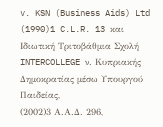v. KSN (Business Aids) Ltd
(1990)1 C.L.R. 13 και Ιδιωτική Τριτοβάθμια Σχολή INTERCOLLEGE ν. Κυπριακής Δημοκρατίας μέσω Υπουργού Παιδείας,
(2002)3 Α.Α.Δ. 296,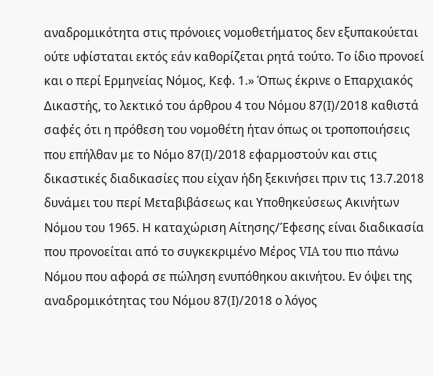αναδρομικότητα στις πρόνοιες νομοθετήματος δεν εξυπακούεται ούτε υφίσταται εκτός εάν καθορίζεται ρητά τούτο. Το ίδιο προνοεί και ο περί Ερμηνείας Νόμος, Κεφ. 1.» Όπως έκρινε ο Επαρχιακός Δικαστής, το λεκτικό του άρθρου 4 του Νόμου 87(Ι)/2018 καθιστά σαφές ότι η πρόθεση του νομοθέτη ήταν όπως οι τροποποιήσεις που επήλθαν με το Νόμο 87(Ι)/2018 εφαρμοστούν και στις δικαστικές διαδικασίες που είχαν ήδη ξεκινήσει πριν τις 13.7.2018 δυνάμει του περί Μεταβιβάσεως και Υποθηκεύσεως Ακινήτων Νόμου του 1965. Η καταχώριση Αίτησης/Έφεσης είναι διαδικασία που προνοείται από το συγκεκριμένο Μέρος VIA του πιο πάνω Νόμου που αφορά σε πώληση ενυπόθηκου ακινήτου. Εν όψει της αναδρομικότητας του Νόμου 87(Ι)/2018 ο λόγος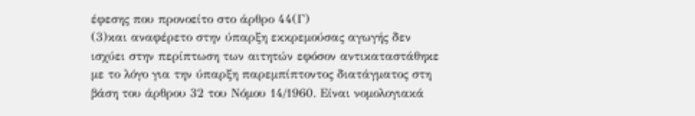έφεσης που προνοείτο στο άρθρο 44(Γ)
(3)και αναφέρετο στην ύπαρξη εκκρεμούσας αγωγής δεν ισχύει στην περίπτωση των αιτητών εφόσον αντικαταστάθηκε με το λόγο για την ύπαρξη παρεμπίπτοντος διατάγματος στη βάση του άρθρου 32 του Νόμου 14/1960. Είναι νομολογιακά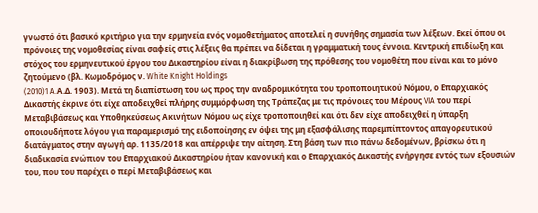γνωστό ότι βασικό κριτήριο για την ερμηνεία ενός νομοθετήματος αποτελεί η συνήθης σημασία των λέξεων. Εκεί όπου οι πρόνοιες της νομοθεσίας είναι σαφείς στις λέξεις θα πρέπει να δίδεται η γραμματική τους έννοια. Κεντρική επιδίωξη και στόχος του ερμηνευτικού έργου του Δικαστηρίου είναι η διακρίβωση της πρόθεσης του νομοθέτη που είναι και το μόνο ζητούμενο (βλ. Κωμοδρόμος ν. White Knight Holdings
(2010)1 A.Α.Δ. 1903). Μετά τη διαπίστωση του ως προς την αναδρομικότητα του τροποποιητικού Νόμου, ο Επαρχιακός Δικαστής έκρινε ότι είχε αποδειχθεί πλήρης συμμόρφωση της Τράπεζας με τις πρόνοιες του Μέρους VIA του περί Μεταβιβάσεως και Υποθηκεύσεως Ακινήτων Νόμου ως είχε τροποποιηθεί και ότι δεν είχε αποδειχθεί η ύπαρξη οποιουδήποτε λόγου για παραμερισμό της ειδοποίησης εν όψει της μη εξασφάλισης παρεμπίπτοντος απαγορευτικού διατάγματος στην αγωγή αρ. 1135/2018 και απέρριψε την αίτηση. Στη βάση των πιο πάνω δεδομένων, βρίσκω ότι η διαδικασία ενώπιον του Επαρχιακού Δικαστηρίου ήταν κανονική και ο Επαρχιακός Δικαστής ενήργησε εντός των εξουσιών του, που του παρέχει ο περί Μεταβιβάσεως και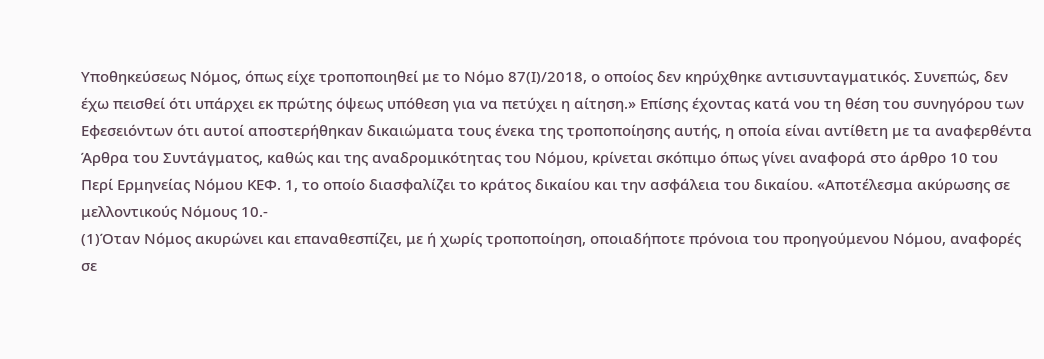Υποθηκεύσεως Νόμος, όπως είχε τροποποιηθεί με το Νόμο 87(Ι)/2018, ο οποίος δεν κηρύχθηκε αντισυνταγματικός. Συνεπώς, δεν έχω πεισθεί ότι υπάρχει εκ πρώτης όψεως υπόθεση για να πετύχει η αίτηση.» Επίσης έχοντας κατά νου τη θέση του συνηγόρου των Εφεσειόντων ότι αυτοί αποστερήθηκαν δικαιώματα τους ένεκα της τροποποίησης αυτής, η οποία είναι αντίθετη με τα αναφερθέντα Άρθρα του Συντάγματος, καθώς και της αναδρομικότητας του Νόμου, κρίνεται σκόπιμο όπως γίνει αναφορά στο άρθρο 10 του Περί Ερμηνείας Νόμου ΚΕΦ. 1, το οποίο διασφαλίζει το κράτος δικαίου και την ασφάλεια του δικαίου. «Αποτέλεσμα ακύρωσης σε μελλοντικούς Νόμους 10.-
(1)Όταν Νόμος ακυρώνει και επαναθεσπίζει, με ή χωρίς τροποποίηση, οποιαδήποτε πρόνοια του προηγούμενου Νόμου, αναφορές σε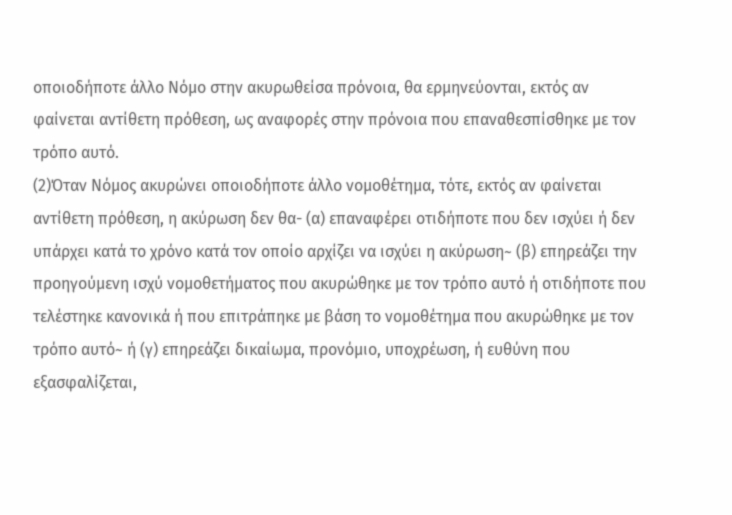οποιοδήποτε άλλο Νόμο στην ακυρωθείσα πρόνοια, θα ερμηνεύονται, εκτός αν φαίνεται αντίθετη πρόθεση, ως αναφορές στην πρόνοια που επαναθεσπίσθηκε με τον τρόπο αυτό.
(2)Όταν Νόμος ακυρώνει οποιοδήποτε άλλο νομοθέτημα, τότε, εκτός αν φαίνεται αντίθετη πρόθεση, η ακύρωση δεν θα- (α) επαναφέρει οτιδήποτε που δεν ισχύει ή δεν υπάρχει κατά το χρόνο κατά τον οποίο αρχίζει να ισχύει η ακύρωση~ (β) επηρεάζει την προηγούμενη ισχύ νομοθετήματος που ακυρώθηκε με τον τρόπο αυτό ή οτιδήποτε που τελέστηκε κανονικά ή που επιτράπηκε με βάση το νομοθέτημα που ακυρώθηκε με τον τρόπο αυτό~ ή (γ) επηρεάζει δικαίωμα, προνόμιο, υποχρέωση, ή ευθύνη που εξασφαλίζεται,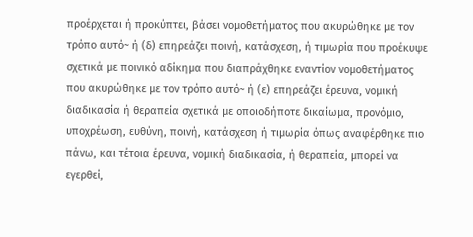προέρχεται ή προκύπτει, βάσει νομοθετήματος που ακυρώθηκε με τον τρόπο αυτό~ ή (δ) επηρεάζει ποινή, κατάσχεση, ή τιμωρία που προέκυψε σχετικά με ποινικό αδίκημα που διαπράχθηκε εναντίον νομοθετήματος που ακυρώθηκε με τον τρόπο αυτό~ ή (ε) επηρεάζει έρευνα, νομική διαδικασία ή θεραπεία σχετικά με οποιοδήποτε δικαίωμα, προνόμιο, υποχρέωση, ευθύνη, ποινή, κατάσχεση ή τιμωρία όπως αναφέρθηκε πιο πάνω, και τέτοια έρευνα, νομική διαδικασία, ή θεραπεία, μπορεί να εγερθεί,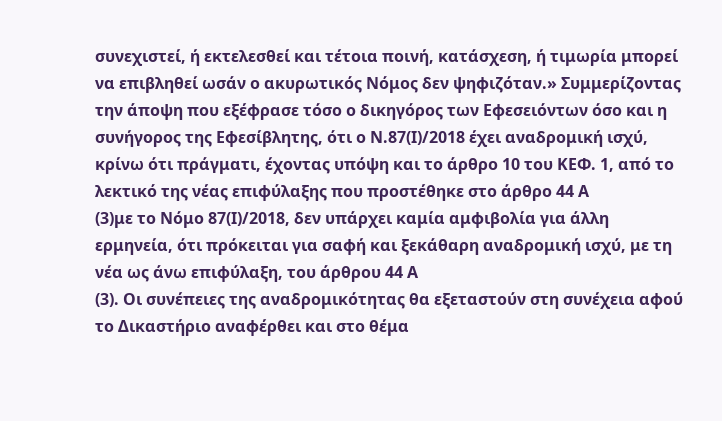συνεχιστεί, ή εκτελεσθεί και τέτοια ποινή, κατάσχεση, ή τιμωρία μπορεί να επιβληθεί ωσάν ο ακυρωτικός Νόμος δεν ψηφιζόταν.» Συμμερίζοντας την άποψη που εξέφρασε τόσο ο δικηγόρος των Εφεσειόντων όσο και η συνήγορος της Εφεσίβλητης, ότι ο Ν.87(Ι)/2018 έχει αναδρομική ισχύ, κρίνω ότι πράγματι, έχοντας υπόψη και το άρθρο 10 του ΚΕΦ. 1, από το λεκτικό της νέας επιφύλαξης που προστέθηκε στο άρθρο 44 Α
(3)με το Νόμο 87(Ι)/2018, δεν υπάρχει καμία αμφιβολία για άλλη ερμηνεία, ότι πρόκειται για σαφή και ξεκάθαρη αναδρομική ισχύ, με τη νέα ως άνω επιφύλαξη, του άρθρου 44 Α
(3). Οι συνέπειες της αναδρομικότητας θα εξεταστούν στη συνέχεια αφού το Δικαστήριο αναφέρθει και στο θέμα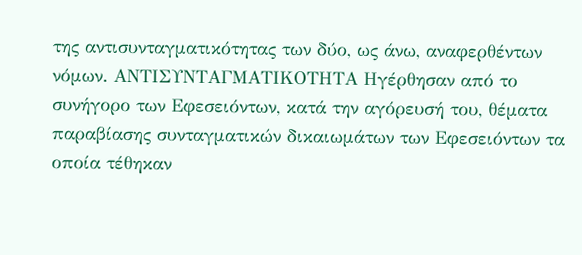της αντισυνταγματικότητας των δύο, ως άνω, αναφερθέντων νόμων. ΑΝΤΙΣΥΝΤΑΓΜΑΤΙΚΟΤΗΤΑ Ηγέρθησαν από το συνήγορο των Εφεσειόντων, κατά την αγόρευσή του, θέματα παραβίασης συνταγματικών δικαιωμάτων των Εφεσειόντων τα οποία τέθηκαν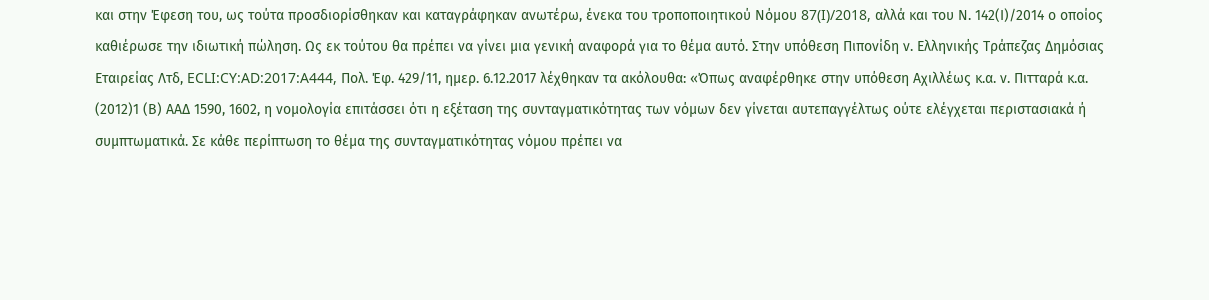και στην Έφεση του, ως τούτα προσδιορίσθηκαν και καταγράφηκαν ανωτέρω, ένεκα του τροποποιητικού Νόμου 87(I)/2018, αλλά και του Ν. 142(Ι)/2014 ο οποίος καθιέρωσε την ιδιωτική πώληση. Ως εκ τούτου θα πρέπει να γίνει μια γενική αναφορά για το θέμα αυτό. Στην υπόθεση Πιπονίδη ν. Ελληνικής Τράπεζας Δημόσιας Εταιρείας Λτδ, ECLI:CY:AD:2017:A444, Πολ. Έφ. 429/11, ημερ. 6.12.2017 λέχθηκαν τα ακόλουθα: «Όπως αναφέρθηκε στην υπόθεση Αχιλλέως κ.α. ν. Πιτταρά κ.α.
(2012)1 (Β) ΑΑΔ 1590, 1602, η νομολογία επιτάσσει ότι η εξέταση της συνταγματικότητας των νόμων δεν γίνεται αυτεπαγγέλτως ούτε ελέγχεται περιστασιακά ή συμπτωματικά. Σε κάθε περίπτωση το θέμα της συνταγματικότητας νόμου πρέπει να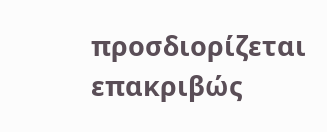προσδιορίζεται επακριβώς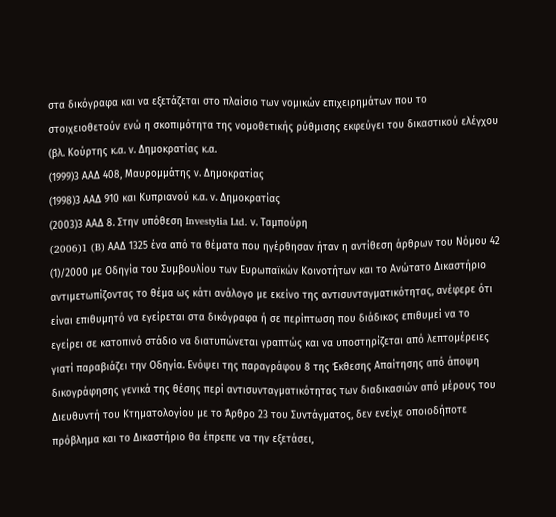στα δικόγραφα και να εξετάζεται στο πλαίσιο των νομικών επιχειρημάτων που το στοιχειοθετούν ενώ η σκοπιμότητα της νομοθετικής ρύθμισης εκφεύγει του δικαστικού ελέγχου (βλ. Κούρτης κ.α. ν. Δημοκρατίας κ.α.
(1999)3 ΑΑΔ 408, Μαυρομμάτης ν. Δημοκρατίας
(1998)3 ΑΑΔ 910 και Κυπριανού κ.α. ν. Δημοκρατίας
(2003)3 ΑΑΔ 8. Στην υπόθεση Investylia Ltd. ν. Tαμπούρη
(2006)1 (B) AAΔ 1325 ένα από τα θέματα που ηγέρθησαν ήταν η αντίθεση άρθρων του Νόμου 42
(1)/2000 με Οδηγία του Συμβουλίου των Ευρωπαϊκών Κοινοτήτων και το Ανώτατο Δικαστήριο αντιμετωπίζοντας το θέμα ως κάτι ανάλογο με εκείνο της αντισυνταγματικότητας, ανέφερε ότι είναι επιθυμητό να εγείρεται στα δικόγραφα ή σε περίπτωση που διάδικος επιθυμεί να το εγείρει σε κατοπινό στάδιο να διατυπώνεται γραπτώς και να υποστηρίζεται από λεπτομέρειες γιατί παραβιάζει την Οδηγία. Ενόψει της παραγράφου 8 της Έκθεσης Απαίτησης από άποψη δικογράφησης γενικά της θέσης περί αντισυνταγματικότητας των διαδικασιών από μέρους του Διευθυντή του Κτηματολογίου με το Άρθρο 23 του Συντάγματος, δεν ενείχε οποιοδήποτε πρόβλημα και το Δικαστήριο θα έπρεπε να την εξετάσει,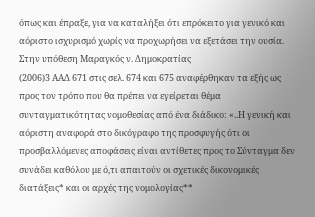όπως και έπραξε, για να καταλήξει ότι επρόκειτο για γενικό και αόριστο ισχυρισμό χωρίς να προχωρήσει να εξετάσει την ουσία. Στην υπόθεση Μαραγκός ν. Δημοκρατίας
(2006)3 ΑΑΔ 671 στις σελ. 674 και 675 αναφέρθηκαν τα εξής ως προς τον τρόπο που θα πρέπει να εγείρεται θέμα συνταγματικότητας νομοθεσίας από ένα διάδικο: «..Η γενική και αόριστη αναφορά στο δικόγραφο της προσφυγής ότι οι προσβαλλόμενες αποφάσεις είναι αντίθετες προς το Σύνταγμα δεν συνάδει καθόλου με ό,τι απαιτούν οι σχετικές δικονομικές διατάξεις* και οι αρχές της νομολογίας**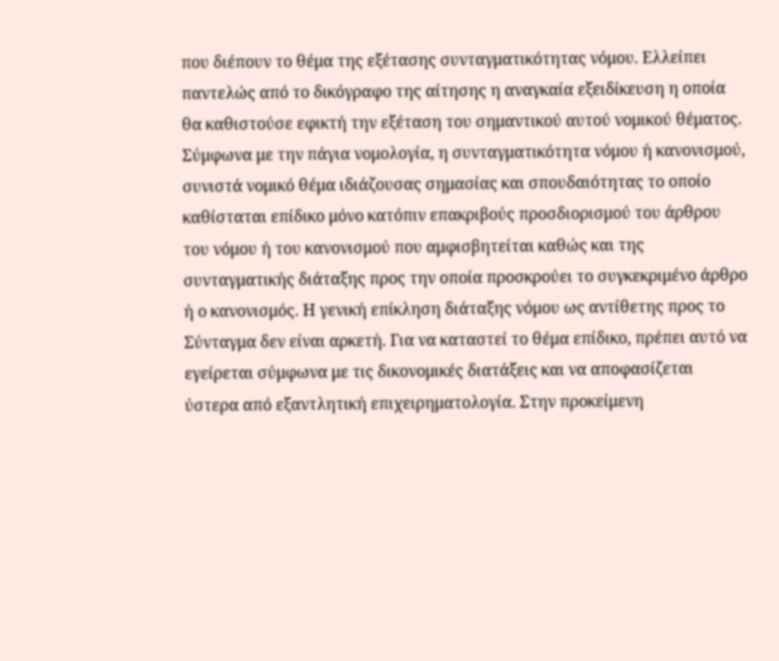που διέπουν το θέμα της εξέτασης συνταγματικότητας νόμου. Ελλείπει παντελώς από το δικόγραφο της αίτησης η αναγκαία εξειδίκευση η οποία θα καθιστούσε εφικτή την εξέταση του σημαντικού αυτού νομικού θέματος. Σύμφωνα με την πάγια νομολογία, η συνταγματικότητα νόμου ή κανονισμού, συνιστά νομικό θέμα ιδιάζουσας σημασίας και σπουδαιότητας το οποίο καθίσταται επίδικο μόνο κατόπιν επακριβούς προσδιορισμού του άρθρου του νόμου ή του κανονισμού που αμφισβητείται καθώς και της συνταγματικής διάταξης προς την οποία προσκρούει το συγκεκριμένο άρθρο ή ο κανονισμός. Η γενική επίκληση διάταξης νόμου ως αντίθετης προς το Σύνταγμα δεν είναι αρκετή. Για να καταστεί το θέμα επίδικο, πρέπει αυτό να εγείρεται σύμφωνα με τις δικονομικές διατάξεις και να αποφασίζεται ύστερα από εξαντλητική επιχειρηματολογία. Στην προκείμενη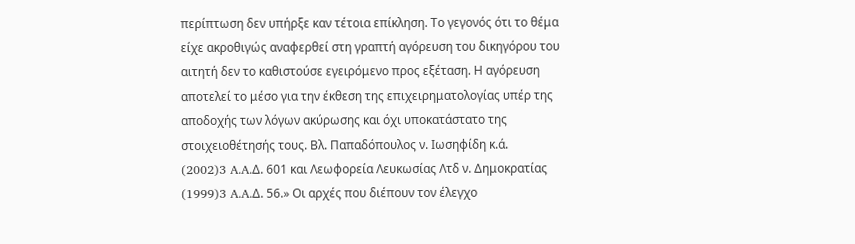περίπτωση δεν υπήρξε καν τέτοια επίκληση. Το γεγονός ότι το θέμα είχε ακροθιγώς αναφερθεί στη γραπτή αγόρευση του δικηγόρου του αιτητή δεν το καθιστούσε εγειρόμενο προς εξέταση. Η αγόρευση αποτελεί το μέσο για την έκθεση της επιχειρηματολογίας υπέρ της αποδοχής των λόγων ακύρωσης και όχι υποκατάστατο της στοιχειοθέτησής τους. Βλ. Παπαδόπουλος ν. Ιωσηφίδη κ.ά.
(2002)3 A.A.Δ. 601 και Λεωφορεία Λευκωσίας Λτδ ν. Δημοκρατίας
(1999)3 A.A.Δ. 56.» Οι αρχές που διέπουν τον έλεγχο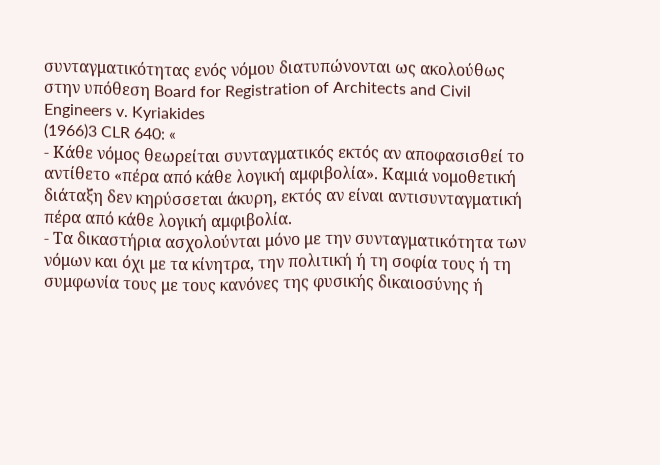συνταγματικότητας ενός νόμου διατυπώνονται ως ακολούθως στην υπόθεση Board for Registration of Architects and Civil Engineers v. Kyriakides
(1966)3 CLR 640: «
- Κάθε νόμος θεωρείται συνταγματικός εκτός αν αποφασισθεί το αντίθετο «πέρα από κάθε λογική αμφιβολία». Καμιά νομοθετική διάταξη δεν κηρύσσεται άκυρη, εκτός αν είναι αντισυνταγματική πέρα από κάθε λογική αμφιβολία.
- Τα δικαστήρια ασχολούνται μόνο με την συνταγματικότητα των νόμων και όχι με τα κίνητρα, την πολιτική ή τη σοφία τους ή τη συμφωνία τους με τους κανόνες της φυσικής δικαιοσύνης ή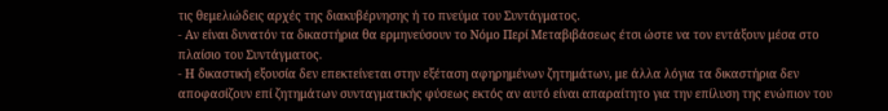τις θεμελιώδεις αρχές της διακυβέρνησης ή το πνεύμα του Συντάγματος.
- Αν είναι δυνατόν τα δικαστήρια θα ερμηνεύσουν το Νόμο Περί Μεταβιβάσεως έτσι ώστε να τον εντάξουν μέσα στο πλαίσιο του Συντάγματος.
- Η δικαστική εξουσία δεν επεκτείνεται στην εξέταση αφηρημένων ζητημάτων, με άλλα λόγια τα δικαστήρια δεν αποφασίζουν επί ζητημάτων συνταγματικής φύσεως εκτός αν αυτό είναι απαραίτητο για την επίλυση της ενώπιον του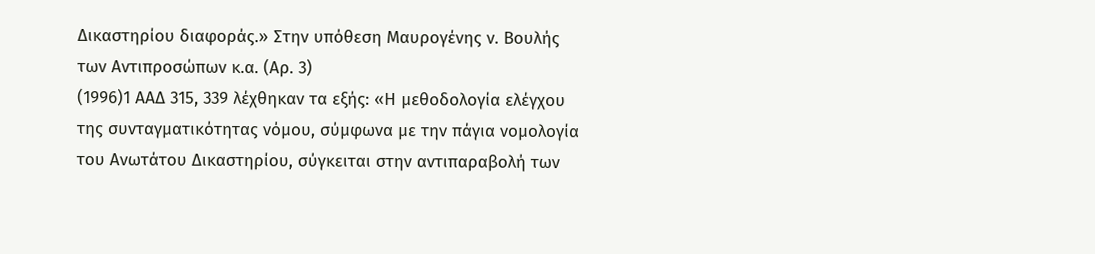Δικαστηρίου διαφοράς.» Στην υπόθεση Μαυρογένης ν. Βουλής των Αντιπροσώπων κ.α. (Αρ. 3)
(1996)1 ΑΑΔ 315, 339 λέχθηκαν τα εξής: «Η μεθοδολογία ελέγχου της συνταγματικότητας νόμου, σύμφωνα με την πάγια νομολογία του Ανωτάτου Δικαστηρίου, σύγκειται στην αντιπαραβολή των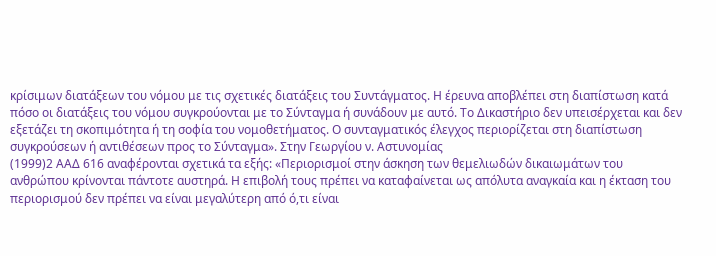κρίσιμων διατάξεων του νόμου με τις σχετικές διατάξεις του Συντάγματος. Η έρευνα αποβλέπει στη διαπίστωση κατά πόσο οι διατάξεις του νόμου συγκρούονται με το Σύνταγμα ή συνάδουν με αυτό. Το Δικαστήριο δεν υπεισέρχεται και δεν εξετάζει τη σκοπιμότητα ή τη σοφία του νομοθετήματος. Ο συνταγματικός έλεγχος περιορίζεται στη διαπίστωση συγκρούσεων ή αντιθέσεων προς το Σύνταγμα». Στην Γεωργίου ν. Αστυνομίας
(1999)2 ΑΑΔ 616 αναφέρονται σχετικά τα εξής: «Περιορισμοί στην άσκηση των θεμελιωδών δικαιωμάτων του ανθρώπου κρίνονται πάντοτε αυστηρά. Η επιβολή τους πρέπει να καταφαίνεται ως απόλυτα αναγκαία και η έκταση του περιορισμού δεν πρέπει να είναι μεγαλύτερη από ό,τι είναι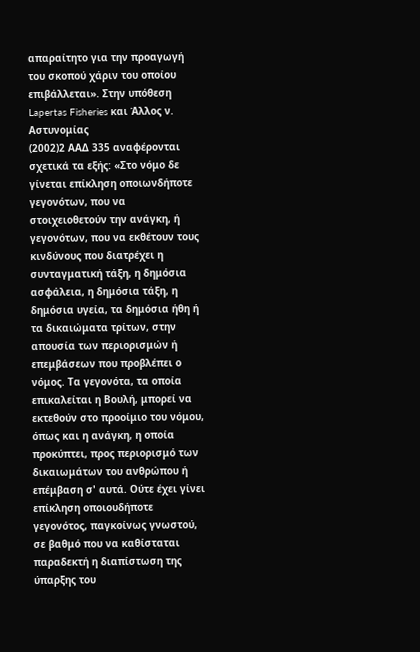απαραίτητο για την προαγωγή του σκοπού χάριν του οποίου επιβάλλεται». Στην υπόθεση Lapertas Fisheries και Άλλος ν. Αστυνομίας
(2002)2 ΑΑΔ 335 αναφέρονται σχετικά τα εξής: «Στο νόμο δε γίνεται επίκληση οποιωνδήποτε γεγονότων, που να στοιχειοθετούν την ανάγκη, ή γεγονότων, που να εκθέτουν τους κινδύνους που διατρέχει η συνταγματική τάξη, η δημόσια ασφάλεια, η δημόσια τάξη, η δημόσια υγεία, τα δημόσια ήθη ή τα δικαιώματα τρίτων, στην απουσία των περιορισμών ή επεμβάσεων που προβλέπει ο νόμος. Τα γεγονότα, τα οποία επικαλείται η Βουλή, μπορεί να εκτεθούν στο προοίμιο του νόμου, όπως και η ανάγκη, η οποία προκύπτει, προς περιορισμό των δικαιωμάτων του ανθρώπου ή επέμβαση σ' αυτά. Ούτε έχει γίνει επίκληση οποιουδήποτε γεγονότος, παγκοίνως γνωστού, σε βαθμό που να καθίσταται παραδεκτή η διαπίστωση της ύπαρξης του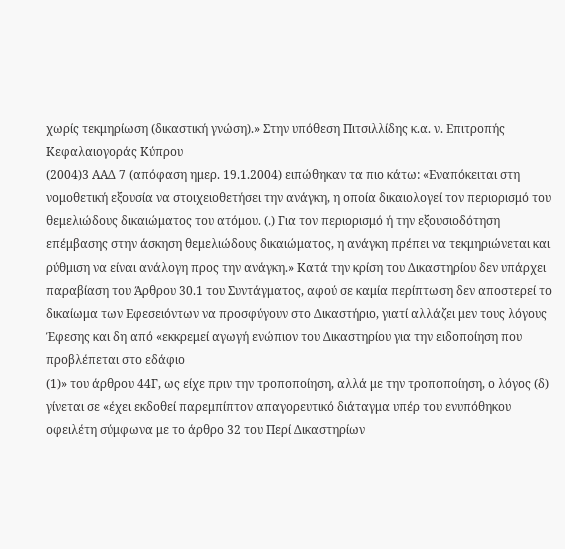χωρίς τεκμηρίωση (δικαστική γνώση).» Στην υπόθεση Πιτσιλλίδης κ.α. ν. Επιτροπής Κεφαλαιογοράς Κύπρου
(2004)3 ΑΑΔ 7 (απόφαση ημερ. 19.1.2004) ειπώθηκαν τα πιο κάτω: «Εναπόκειται στη νομοθετική εξουσία να στοιχειοθετήσει την ανάγκη, η οποία δικαιολογεί τον περιορισμό του θεμελιώδους δικαιώματος του ατόμου. (.) Για τον περιορισμό ή την εξουσιοδότηση επέμβασης στην άσκηση θεμελιώδους δικαιώματος, η ανάγκη πρέπει να τεκμηριώνεται και ρύθμιση να είναι ανάλογη προς την ανάγκη.» Κατά την κρίση του Δικαστηρίου δεν υπάρχει παραβίαση του Άρθρου 30.1 του Συντάγματος, αφού σε καμία περίπτωση δεν αποστερεί το δικαίωμα των Εφεσειόντων να προσφύγουν στο Δικαστήριο, γιατί αλλάζει μεν τους λόγους Έφεσης και δη από «εκκρεμεί αγωγή ενώπιον του Δικαστηρίου για την ειδοποίηση που προβλέπεται στο εδάφιο
(1)» του άρθρου 44Γ, ως είχε πριν την τροποποίηση, αλλά με την τροποποίηση, ο λόγος (δ) γίνεται σε «έχει εκδοθεί παρεμπίπτον απαγορευτικό διάταγμα υπέρ του ενυπόθηκου οφειλέτη σύμφωνα με το άρθρο 32 του Περί Δικαστηρίων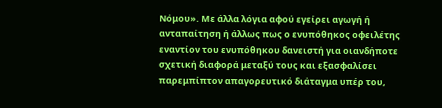Νόμου». Με άλλα λόγια αφού εγείρει αγωγή ή ανταπαίτηση ή άλλως πως ο ενυπόθηκος οφειλέτης εναντίον του ενυπόθηκου δανειστή για οιανδήποτε σχετική διαφορά μεταξύ τους και εξασφαλίσει παρεμπίπτον απαγορευτικό διάταγμα υπέρ του,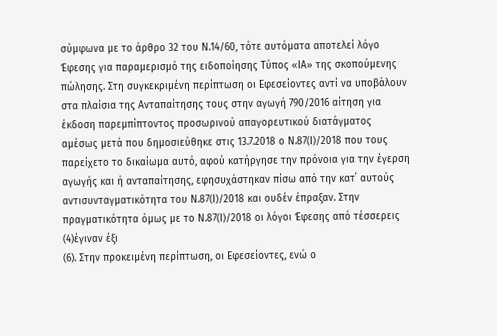σύμφωνα με το άρθρο 32 του Ν.14/60, τότε αυτόματα αποτελεί λόγο Έφεσης για παραμερισμό της ειδοποίησης Τύπος «ΙΑ» της σκοπούμενης πώλησης. Στη συγκεκριμένη περίπτωση οι Εφεσείοντες αντί να υποβάλουν στα πλαίσια της Ανταπαίτησης τους στην αγωγή 790/2016 αίτηση για έκδοση παρεμπίπτοντος προσωρινού απαγορευτικού διατάγματος αμέσως μετά που δημοσιεύθηκε στις 13.7.2018 ο Ν.87(Ι)/2018 που τους παρείχετο το δικαίωμα αυτό, αφού κατήργησε την πρόνοια για την έγερση αγωγής και ή ανταπαίτησης, εφησυχάστηκαν πίσω από την κατ΄ αυτούς αντισυνταγματικότητα του Ν.87(Ι)/2018 και ουδέν έπραξαν. Στην πραγματικότητα όμως με το Ν.87(Ι)/2018 οι λόγοι Έφεσης από τέσσερεις
(4)έγιναν έξι
(6). Στην προκειμένη περίπτωση, οι Εφεσείοντες, ενώ ο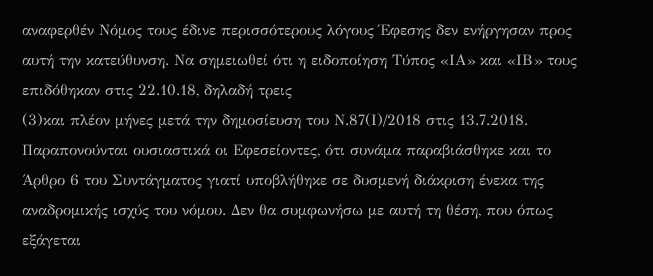αναφερθέν Νόμος τους έδινε περισσότερους λόγους Έφεσης δεν ενήργησαν προς αυτή την κατεύθυνση. Να σημειωθεί ότι η ειδοποίηση Τύπος «ΙΑ» και «ΙΒ» τους επιδόθηκαν στις 22.10.18, δηλαδή τρεις
(3)και πλέον μήνες μετά την δημοσίευση του Ν.87(Ι)/2018 στις 13.7.2018. Παραπονούνται ουσιαστικά οι Εφεσείοντες, ότι συνάμα παραβιάσθηκε και το Άρθρο 6 του Συντάγματος γιατί υποβλήθηκε σε δυσμενή διάκριση ένεκα της αναδρομικής ισχύς του νόμου. Δεν θα συμφωνήσω με αυτή τη θέση, που όπως εξάγεται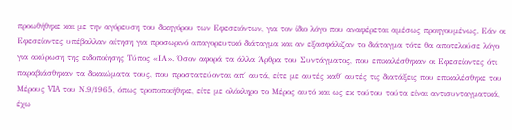προωθήθηκε και με την αγόρευση του δικηγόρου των Εφεσειόντων, για τον ίδιο λόγο που αναφέρεται αμέσως προηγουμένως. Εάν οι Εφεσείοντες υπέβαλλαν αίτηση για προσωρινό απαγορευτικό διάταγμα και αν εξασφάλιζαν το διάταγμα τότε θα αποτελούσε λόγο για ακύρωση της ειδοποίησης Τύπος «ΙΑ». Όσον αφορά τα άλλα Άρθρα του Συντάγματος, που επικαλέσθηκαν οι Εφεσείοντες ότι παραβιάσθηκαν τα δικαιώματα τους, που προστατεύονται απ΄ αυτά, είτε με αυτές καθ΄ αυτές τις διατάξεις που επικαλέσθηκε του Μέρους VIA του Ν.9/1965, όπως τροποποιήθηκε, είτε με ολόκληρο το Μέρος αυτό και ως εκ τούτου τούτα είναι αντισυνταγματικά, έχω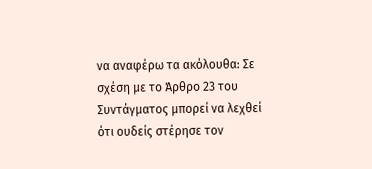να αναφέρω τα ακόλουθα: Σε σχέση με το Άρθρο 23 του Συντάγματος μπορεί να λεχθεί ότι ουδείς στέρησε τον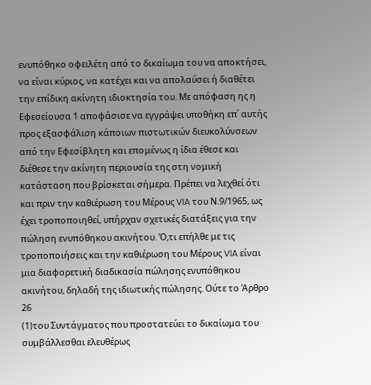ενυπόθηκο οφειλέτη από το δικαίωμα του να αποκτήσει, να είναι κύριος, να κατέχει και να απολαύσει ή διαθέτει την επίδικη ακίνητη ιδιοκτησία του. Με απόφαση ης η Εφεσείουσα 1 αποφάσισε να εγγράψει υποθήκη επ΄ αυτής προς εξασφάλιση κάποιων πιστωτικών διευκολύνσεων από την Εφεσίβλητη και επομένως η ίδια έθεσε και διέθεσε την ακίνητη περιουσία της στη νομική κατάσταση που βρίσκεται σήμερα. Πρέπει να λεχθεί ότι και πριν την καθιέρωση του Μέρους VIA του Ν.9/1965, ως έχει τροποποιηθεί, υπήρχαν σχετικές διατάξεις για την πώληση ενυπόθηκου ακινήτου. Ό,τι επήλθε με τις τροποποιήσεις και την καθιέρωση του Μέρους VIA είναι μια διαφορετική διαδικασία πώλησης ενυπόθηκου ακινήτου, δηλαδή της ιδιωτικής πώλησης. Ούτε το Άρθρο 26
(1)του Συντάγματος που προστατεύει το δικαίωμα του συμβάλλεσθαι ελευθέρως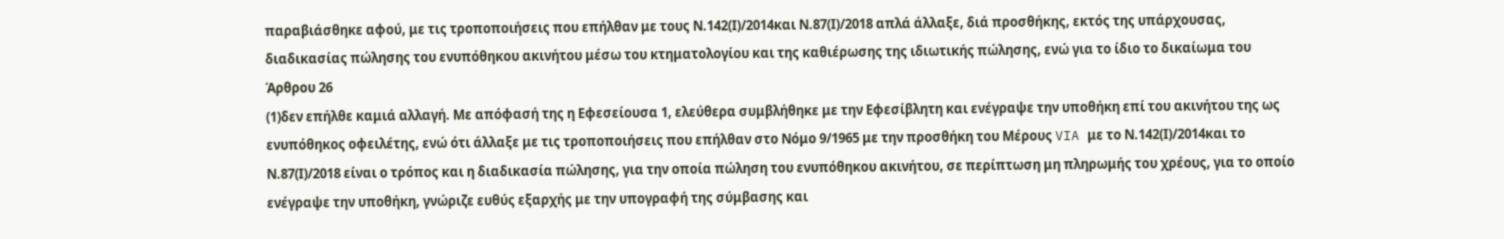παραβιάσθηκε αφού, με τις τροποποιήσεις που επήλθαν με τους Ν.142(Ι)/2014και Ν.87(Ι)/2018 απλά άλλαξε, διά προσθήκης, εκτός της υπάρχουσας, διαδικασίας πώλησης του ενυπόθηκου ακινήτου μέσω του κτηματολογίου και της καθιέρωσης της ιδιωτικής πώλησης, ενώ για το ίδιο το δικαίωμα του Άρθρου 26
(1)δεν επήλθε καμιά αλλαγή. Με απόφασή της η Εφεσείουσα 1, ελεύθερα συμβλήθηκε με την Εφεσίβλητη και ενέγραψε την υποθήκη επί του ακινήτου της ως ενυπόθηκος οφειλέτης, ενώ ότι άλλαξε με τις τροποποιήσεις που επήλθαν στο Νόμο 9/1965 με την προσθήκη του Μέρους VIA με το Ν.142(Ι)/2014και το Ν.87(Ι)/2018 είναι ο τρόπος και η διαδικασία πώλησης, για την οποία πώληση του ενυπόθηκου ακινήτου, σε περίπτωση μη πληρωμής του χρέους, για το οποίο ενέγραψε την υποθήκη, γνώριζε ευθύς εξαρχής με την υπογραφή της σύμβασης και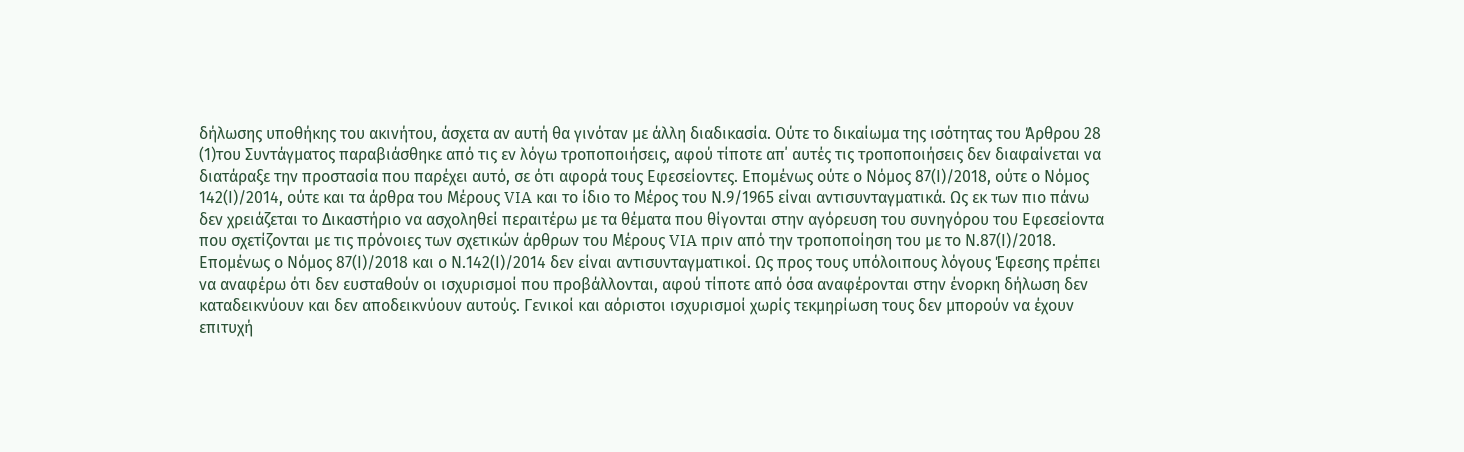δήλωσης υποθήκης του ακινήτου, άσχετα αν αυτή θα γινόταν με άλλη διαδικασία. Ούτε το δικαίωμα της ισότητας του Άρθρου 28
(1)του Συντάγματος παραβιάσθηκε από τις εν λόγω τροποποιήσεις, αφού τίποτε απ΄ αυτές τις τροποποιήσεις δεν διαφαίνεται να διατάραξε την προστασία που παρέχει αυτό, σε ότι αφορά τους Εφεσείοντες. Επομένως ούτε ο Νόμος 87(Ι)/2018, ούτε ο Νόμος 142(Ι)/2014, ούτε και τα άρθρα του Μέρους VIA και το ίδιο το Μέρος του Ν.9/1965 είναι αντισυνταγματικά. Ως εκ των πιο πάνω δεν χρειάζεται το Δικαστήριο να ασχοληθεί περαιτέρω με τα θέματα που θίγονται στην αγόρευση του συνηγόρου του Εφεσείοντα που σχετίζονται με τις πρόνοιες των σχετικών άρθρων του Μέρους VIA πριν από την τροποποίηση του με το Ν.87(Ι)/2018. Επομένως ο Νόμος 87(Ι)/2018 και ο Ν.142(Ι)/2014 δεν είναι αντισυνταγματικοί. Ως προς τους υπόλοιπους λόγους Έφεσης πρέπει να αναφέρω ότι δεν ευσταθούν οι ισχυρισμοί που προβάλλονται, αφού τίποτε από όσα αναφέρονται στην ένορκη δήλωση δεν καταδεικνύουν και δεν αποδεικνύουν αυτούς. Γενικοί και αόριστοι ισχυρισμοί χωρίς τεκμηρίωση τους δεν μπορούν να έχουν επιτυχή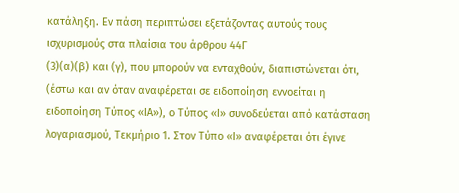κατάληξη. Εν πάση περιπτώσει εξετάζοντας αυτούς τους ισχυρισμούς στα πλαίσια του άρθρου 44Γ
(3)(α)(β) και (γ), που μπορούν να ενταχθούν, διαπιστώνεται ότι, (έστω και αν όταν αναφέρεται σε ειδοποίηση εννοείται η ειδοποίηση Τύπος «ΙΑ»), ο Τύπος «Ι» συνοδεύεται από κατάσταση λογαριασμού, Τεκμήριο 1. Στον Τύπο «Ι» αναφέρεται ότι έγινε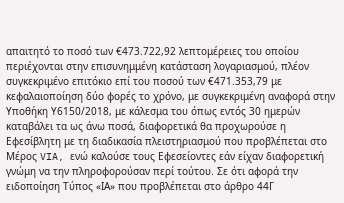απαιτητό το ποσό των €473.722,92 λεπτομέρειες του οποίου περιέχονται στην επισυνημμένη κατάσταση λογαριασμού, πλέον συγκεκριμένο επιτόκιο επί του ποσού των €471.353,79 με κεφαλαιοποίηση δύο φορές το χρόνο, με συγκεκριμένη αναφορά στην Υποθήκη Υ6150/2018, με κάλεσμα του όπως εντός 30 ημερών καταβάλει τα ως άνω ποσά, διαφορετικά θα προχωρούσε η Εφεσίβλητη με τη διαδικασία πλειστηριασμού που προβλέπεται στο Μέρος VIA, ενώ καλούσε τους Εφεσείοντες εάν είχαν διαφορετική γνώμη να την πληροφορούσαν περί τούτου. Σε ότι αφορά την ειδοποίηση Τύπος «ΙΑ» που προβλέπεται στο άρθρο 44Γ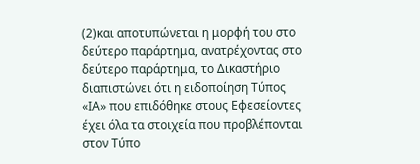(2)και αποτυπώνεται η μορφή του στο δεύτερο παράρτημα, ανατρέχοντας στο δεύτερο παράρτημα, το Δικαστήριο διαπιστώνει ότι η ειδοποίηση Τύπος «ΙΑ» που επιδόθηκε στους Εφεσείοντες έχει όλα τα στοιχεία που προβλέπονται στον Τύπο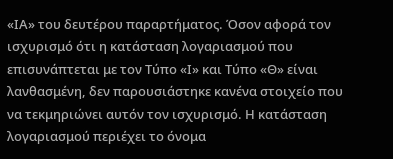«ΙΑ» του δευτέρου παραρτήματος. Όσον αφορά τον ισχυρισμό ότι η κατάσταση λογαριασμού που επισυνάπτεται με τον Τύπο «Ι» και Τύπο «Θ» είναι λανθασμένη, δεν παρουσιάστηκε κανένα στοιχείο που να τεκμηριώνει αυτόν τον ισχυρισμό. Η κατάσταση λογαριασμού περιέχει το όνομα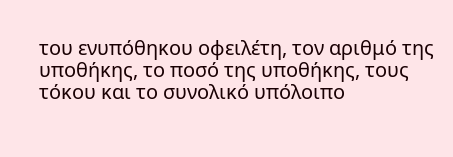του ενυπόθηκου οφειλέτη, τον αριθμό της υποθήκης, το ποσό της υποθήκης, τους τόκου και το συνολικό υπόλοιπο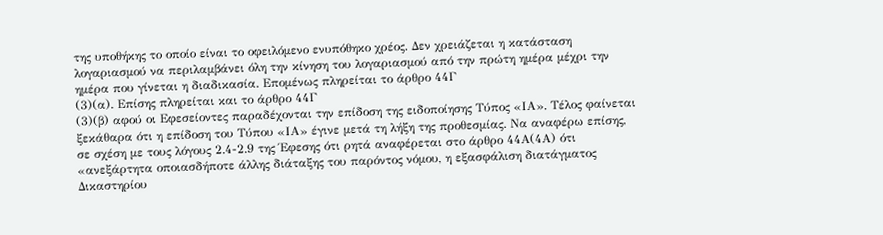της υποθήκης το οποίο είναι το οφειλόμενο ενυπόθηκο χρέος. Δεν χρειάζεται η κατάσταση λογαριασμού να περιλαμβάνει όλη την κίνηση του λογαριασμού από την πρώτη ημέρα μέχρι την ημέρα που γίνεται η διαδικασία. Επομένως πληρείται το άρθρο 44Γ
(3)(α). Επίσης πληρείται και το άρθρο 44Γ
(3)(β) αφού οι Εφεσείοντες παραδέχονται την επίδοση της ειδοποίησης Τύπος «ΙΑ». Τέλος φαίνεται ξεκάθαρα ότι η επίδοση του Τύπου «ΙΑ» έγινε μετά τη λήξη της προθεσμίας. Να αναφέρω επίσης, σε σχέση με τους λόγους 2.4-2.9 της Έφεσης ότι ρητά αναφέρεται στο άρθρο 44Α(4Α) ότι «ανεξάρτητα οποιασδήποτε άλλης διάταξης του παρόντος νόμου, η εξασφάλιση διατάγματος Δικαστηρίου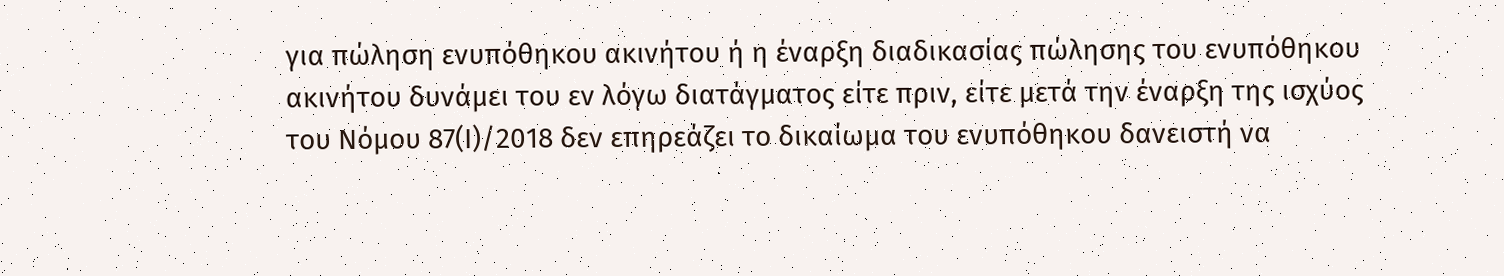για πώληση ενυπόθηκου ακινήτου ή η έναρξη διαδικασίας πώλησης του ενυπόθηκου ακινήτου δυνάμει του εν λόγω διατάγματος είτε πριν, είτε μετά την έναρξη της ισχύος του Νόμου 87(Ι)/2018 δεν επηρεάζει το δικαίωμα του ενυπόθηκου δανειστή να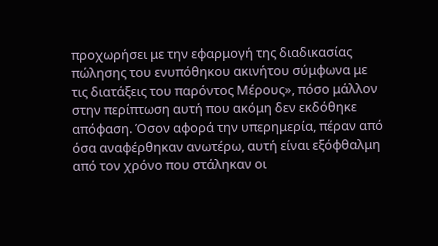προχωρήσει με την εφαρμογή της διαδικασίας πώλησης του ενυπόθηκου ακινήτου σύμφωνα με τις διατάξεις του παρόντος Μέρους», πόσο μάλλον στην περίπτωση αυτή που ακόμη δεν εκδόθηκε απόφαση. Όσον αφορά την υπερημερία, πέραν από όσα αναφέρθηκαν ανωτέρω, αυτή είναι εξόφθαλμη από τον χρόνο που στάληκαν οι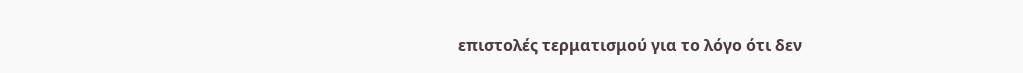επιστολές τερματισμού για το λόγο ότι δεν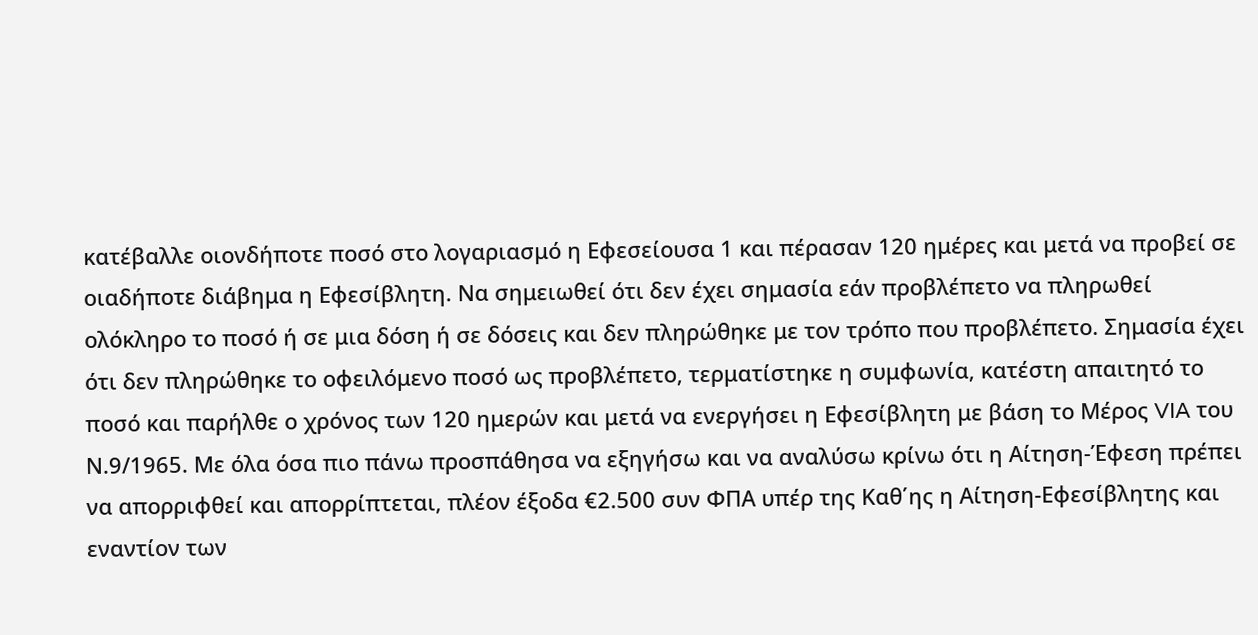κατέβαλλε οιονδήποτε ποσό στο λογαριασμό η Εφεσείουσα 1 και πέρασαν 120 ημέρες και μετά να προβεί σε οιαδήποτε διάβημα η Εφεσίβλητη. Να σημειωθεί ότι δεν έχει σημασία εάν προβλέπετο να πληρωθεί ολόκληρο το ποσό ή σε μια δόση ή σε δόσεις και δεν πληρώθηκε με τον τρόπο που προβλέπετο. Σημασία έχει ότι δεν πληρώθηκε το οφειλόμενο ποσό ως προβλέπετο, τερματίστηκε η συμφωνία, κατέστη απαιτητό το ποσό και παρήλθε ο χρόνος των 120 ημερών και μετά να ενεργήσει η Εφεσίβλητη με βάση το Μέρος VIA του Ν.9/1965. Με όλα όσα πιο πάνω προσπάθησα να εξηγήσω και να αναλύσω κρίνω ότι η Αίτηση-Έφεση πρέπει να απορριφθεί και απορρίπτεται, πλέον έξοδα €2.500 συν ΦΠΑ υπέρ της Καθ΄ης η Αίτηση-Εφεσίβλητης και εναντίον των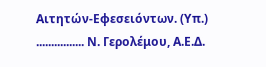Αιτητών-Εφεσειόντων. (Υπ.) ................ Ν. Γερολέμου, Α.Ε.Δ.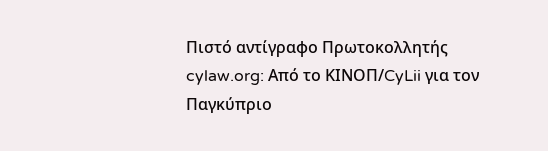Πιστό αντίγραφο Πρωτοκολλητής cylaw.org: Από το ΚΙΝOΠ/CyLii για τον Παγκύπριο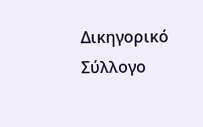Δικηγορικό Σύλλογο